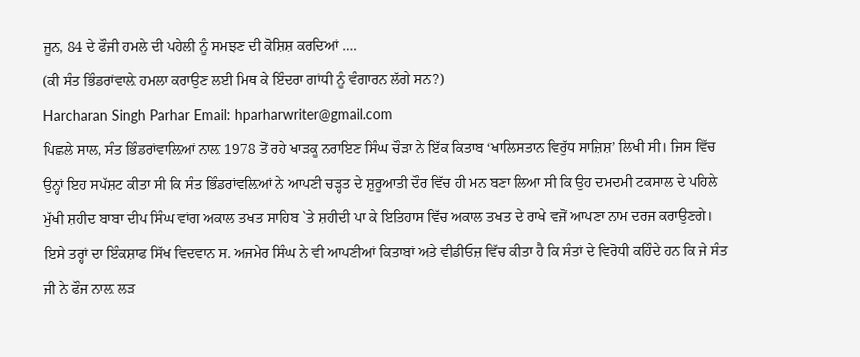ਜੂਨ, 84 ਦੇ ਫੌਜੀ ਹਮਲੇ ਦੀ ਪਹੇਲੀ ਨੂੰ ਸਮਝਣ ਦੀ ਕੋਸ਼ਿਸ਼ ਕਰਦਿਆਂ ….
(ਕੀ ਸੰਤ ਭਿੰਡਰਾਂਵਾਲ਼ੇ ਹਮਲਾ ਕਰਾਉਣ ਲਈ ਮਿਥ ਕੇ ਇੰਦਰਾ ਗਾਂਧੀ ਨੂੰ ਵੰਗਾਰਨ ਲੱਗੇ ਸਨ?)
Harcharan Singh Parhar Email: hparharwriter@gmail.com
ਪਿਛਲੇ ਸਾਲ, ਸੰਤ ਭਿੰਡਰਾਂਵਾਲ਼ਿਆਂ ਨਾਲ਼ 1978 ਤੋਂ ਰਹੇ ਖਾੜਕੂ ਨਰਾਇਣ ਸਿੰਘ ਚੌੜਾ ਨੇ ਇੱਕ ਕਿਤਾਬ ‘ਖਾਲਿਸਤਾਨ ਵਿਰੁੱਧ ਸਾਜ਼ਿਸ਼’ ਲਿਖੀ ਸੀ। ਜਿਸ ਵਿੱਚ ਉਨ੍ਹਾਂ ਇਹ ਸਪੱਸ਼ਟ ਕੀਤਾ ਸੀ ਕਿ ਸੰਤ ਭਿੰਡਰਾਂਵਲ਼ਿਆਂ ਨੇ ਆਪਣੀ ਚੜ੍ਹਤ ਦੇ ਸ਼ੁਰੂਆਤੀ ਦੌਰ ਵਿੱਚ ਹੀ ਮਨ ਬਣਾ ਲਿਆ ਸੀ ਕਿ ਉਹ ਦਮਦਮੀ ਟਕਸਾਲ ਦੇ ਪਹਿਲੇ ਮੁੱਖੀ ਸ਼ਹੀਦ ਬਾਬਾ ਦੀਪ ਸਿੰਘ ਵਾਂਗ ਅਕਾਲ ਤਖਤ ਸਾਹਿਬ `ਤੇ ਸ਼ਹੀਦੀ ਪਾ ਕੇ ਇਤਿਹਾਸ ਵਿੱਚ ਅਕਾਲ ਤਖਤ ਦੇ ਰਾਖੇ ਵਜੋਂ ਆਪਣਾ ਨਾਮ ਦਰਜ ਕਰਾਉਣਗੇ।
ਇਸੇ ਤਰ੍ਹਾਂ ਦਾ ਇੰਕਸ਼ਾਫ ਸਿੱਖ ਵਿਦਵਾਨ ਸ. ਅਜਮੇਰ ਸਿੰਘ ਨੇ ਵੀ ਆਪਣੀਆਂ ਕਿਤਾਬਾਂ ਅਤੇ ਵੀਡੀਓਜ਼ ਵਿੱਚ ਕੀਤਾ ਹੈ ਕਿ ਸੰਤਾਂ ਦੇ ਵਿਰੋਧੀ ਕਹਿੰਦੇ ਹਨ ਕਿ ਜੇ ਸੰਤ ਜੀ ਨੇ ਫੌਜ ਨਾਲ਼ ਲੜ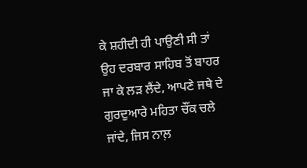ਕੇ ਸ਼ਹੀਦੀ ਹੀ ਪਾਉਣੀ ਸੀ ਤਾਂ ਉਹ ਦਰਬਾਰ ਸਾਹਿਬ ਤੋਂ ਬਾਹਰ ਜਾ ਕੇ ਲੜ ਲੈਂਦੇ, ਆਪਣੇ ਜਥੇ ਦੇ ਗੁਰਦੁਆਰੇ ਮਹਿਤਾ ਚੌਂਕ ਚਲੇ ਜਾਂਦੇ, ਜਿਸ ਨਾਲ਼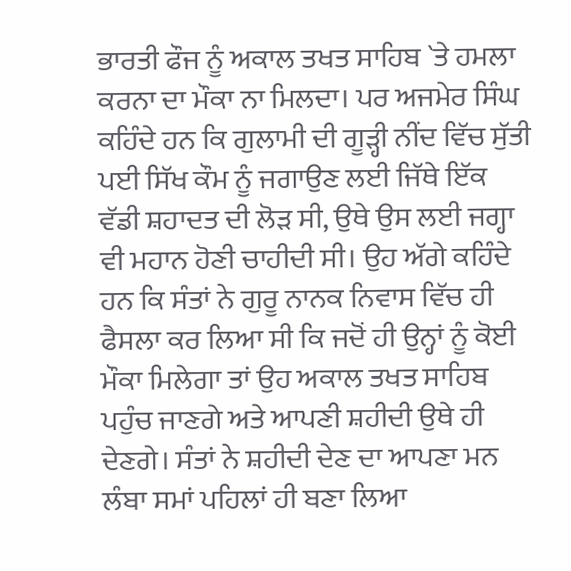ਭਾਰਤੀ ਫੌਜ ਨੂੰ ਅਕਾਲ ਤਖਤ ਸਾਹਿਬ `ਤੇ ਹਮਲਾ ਕਰਨਾ ਦਾ ਮੌਕਾ ਨਾ ਮਿਲਦਾ। ਪਰ ਅਜਮੇਰ ਸਿੰਘ ਕਹਿੰਦੇ ਹਨ ਕਿ ਗੁਲਾਮੀ ਦੀ ਗੂੜ੍ਹੀ ਨੀਂਦ ਵਿੱਚ ਸੁੱਤੀ ਪਈ ਸਿੱਖ ਕੌਮ ਨੂੰ ਜਗਾਉਣ ਲਈ ਜਿੱਥੇ ਇੱਕ ਵੱਡੀ ਸ਼ਹਾਦਤ ਦੀ ਲੋੜ ਸੀ, ਉਥੇ ਉਸ ਲਈ ਜਗ੍ਹਾ ਵੀ ਮਹਾਨ ਹੋਣੀ ਚਾਹੀਦੀ ਸੀ। ਉਹ ਅੱਗੇ ਕਹਿੰਦੇ ਹਨ ਕਿ ਸੰਤਾਂ ਨੇ ਗੁਰੂ ਨਾਨਕ ਨਿਵਾਸ ਵਿੱਚ ਹੀ ਫੈਸਲਾ ਕਰ ਲਿਆ ਸੀ ਕਿ ਜਦੋਂ ਹੀ ਉਨ੍ਹਾਂ ਨੂੰ ਕੋਈ ਮੌਕਾ ਮਿਲੇਗਾ ਤਾਂ ਉਹ ਅਕਾਲ ਤਖਤ ਸਾਹਿਬ ਪਹੁੰਚ ਜਾਣਗੇ ਅਤੇ ਆਪਣੀ ਸ਼ਹੀਦੀ ਉਥੇ ਹੀ ਦੇਣਗੇ। ਸੰਤਾਂ ਨੇ ਸ਼ਹੀਦੀ ਦੇਣ ਦਾ ਆਪਣਾ ਮਨ ਲੰਬਾ ਸਮਾਂ ਪਹਿਲਾਂ ਹੀ ਬਣਾ ਲਿਆ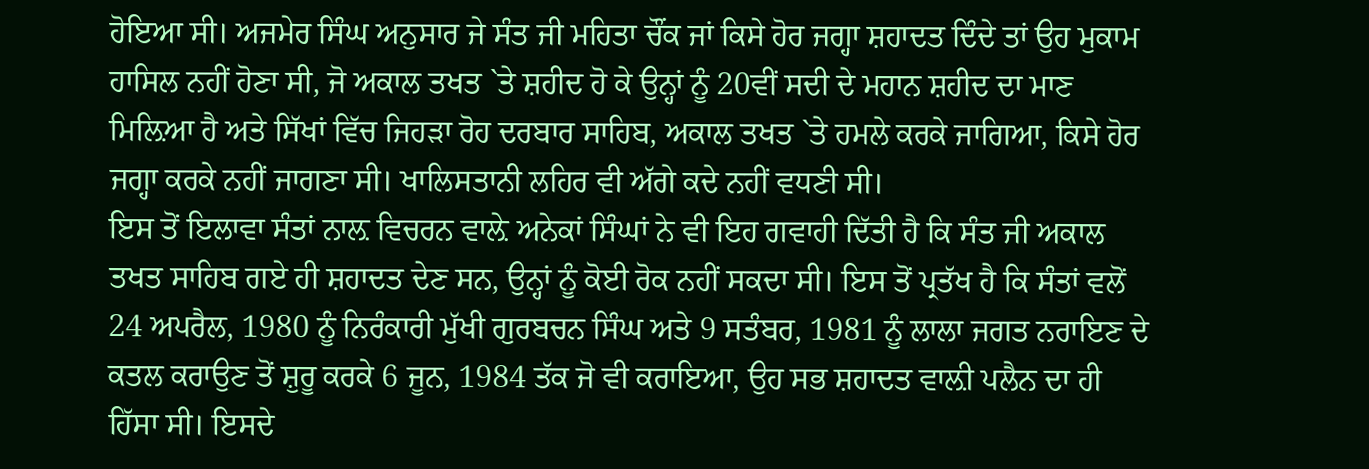ਹੋਇਆ ਸੀ। ਅਜਮੇਰ ਸਿੰਘ ਅਨੁਸਾਰ ਜੇ ਸੰਤ ਜੀ ਮਹਿਤਾ ਚੌਂਕ ਜਾਂ ਕਿਸੇ ਹੋਰ ਜਗ੍ਹਾ ਸ਼ਹਾਦਤ ਦਿੰਦੇ ਤਾਂ ਉਹ ਮੁਕਾਮ ਹਾਸਿਲ ਨਹੀਂ ਹੋਣਾ ਸੀ, ਜੋ ਅਕਾਲ ਤਖਤ `ਤੇ ਸ਼ਹੀਦ ਹੋ ਕੇ ਉਨ੍ਹਾਂ ਨੂੰ 20ਵੀਂ ਸਦੀ ਦੇ ਮਹਾਨ ਸ਼ਹੀਦ ਦਾ ਮਾਣ ਮਿਲ਼ਿਆ ਹੈ ਅਤੇ ਸਿੱਖਾਂ ਵਿੱਚ ਜਿਹੜਾ ਰੋਹ ਦਰਬਾਰ ਸਾਹਿਬ, ਅਕਾਲ ਤਖਤ `ਤੇ ਹਮਲੇ ਕਰਕੇ ਜਾਗਿਆ, ਕਿਸੇ ਹੋਰ ਜਗ੍ਹਾ ਕਰਕੇ ਨਹੀਂ ਜਾਗਣਾ ਸੀ। ਖਾਲਿਸਤਾਨੀ ਲਹਿਰ ਵੀ ਅੱਗੇ ਕਦੇ ਨਹੀਂ ਵਧਣੀ ਸੀ।
ਇਸ ਤੋਂ ਇਲਾਵਾ ਸੰਤਾਂ ਨਾਲ਼ ਵਿਚਰਨ ਵਾਲ਼ੇ ਅਨੇਕਾਂ ਸਿੰਘਾਂ ਨੇ ਵੀ ਇਹ ਗਵਾਹੀ ਦਿੱਤੀ ਹੈ ਕਿ ਸੰਤ ਜੀ ਅਕਾਲ ਤਖਤ ਸਾਹਿਬ ਗਏ ਹੀ ਸ਼ਹਾਦਤ ਦੇਣ ਸਨ, ਉਨ੍ਹਾਂ ਨੂੰ ਕੋਈ ਰੋਕ ਨਹੀਂ ਸਕਦਾ ਸੀ। ਇਸ ਤੋਂ ਪ੍ਰਤੱਖ ਹੈ ਕਿ ਸੰਤਾਂ ਵਲੋਂ 24 ਅਪਰੈਲ, 1980 ਨੂੰ ਨਿਰੰਕਾਰੀ ਮੁੱਖੀ ਗੁਰਬਚਨ ਸਿੰਘ ਅਤੇ 9 ਸਤੰਬਰ, 1981 ਨੂੰ ਲਾਲਾ ਜਗਤ ਨਰਾਇਣ ਦੇ ਕਤਲ ਕਰਾਉਣ ਤੋਂ ਸ਼ੁਰੂ ਕਰਕੇ 6 ਜੂਨ, 1984 ਤੱਕ ਜੋ ਵੀ ਕਰਾਇਆ, ਉਹ ਸਭ ਸ਼ਹਾਦਤ ਵਾਲ਼ੀ ਪਲੈਨ ਦਾ ਹੀ ਹਿੱਸਾ ਸੀ। ਇਸਦੇ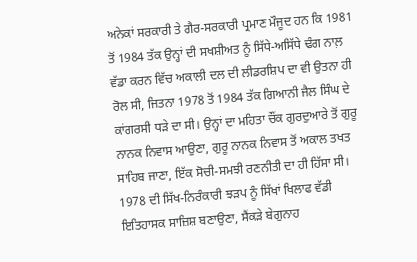ਅਨੇਕਾਂ ਸਰਕਾਰੀ ਤੇ ਗੈਰ-ਸਰਕਾਰੀ ਪ੍ਰਮਾਣ ਮੌਜੂਦ ਹਨ ਕਿ 1981 ਤੋਂ 1984 ਤੱਕ ਉਨ੍ਹਾਂ ਦੀ ਸਖਸ਼ੀਅਤ ਨੂੰ ਸਿੱਧੇ-ਅਸਿੱਧੇ ਢੰਗ ਨਾਲ਼ ਵੱਡਾ ਕਰਨ ਵਿੱਚ ਅਕਾਲੀ ਦਲ ਦੀ ਲੀਡਰਸ਼ਿਪ ਦਾ ਵੀ ਉਤਨਾ ਹੀ ਰੋਲ ਸੀ, ਜਿਤਨਾ 1978 ਤੋਂ 1984 ਤੱਕ ਗਿਆਨੀ ਜੈਲ ਸਿੰਘ ਦੇ ਕਾਂਗਰਸੀ ਧੜੇ ਦਾ ਸੀ। ਉਨ੍ਹਾਂ ਦਾ ਮਹਿਤਾ ਚੌਂਕ ਗੁਰਦੁਆਰੇ ਤੋਂ ਗੁਰੂ ਨਾਨਕ ਨਿਵਾਸ ਆਉਣਾ, ਗੁਰੂ ਨਾਨਕ ਨਿਵਾਸ ਤੋਂ ਅਕਾਲ ਤਖਤ ਸਾਹਿਬ ਜਾਣਾ, ਇੱਕ ਸੋਚੀ-ਸਮਝੀ ਰਣਨੀਤੀ ਦਾ ਹੀ ਹਿੱਸਾ ਸੀ। 1978 ਦੀ ਸਿੱਖ-ਨਿਰੰਕਾਰੀ ਝੜਪ ਨੂੰ ਸਿੱਖਾਂ ਖਿਲਾਫ ਵੱਡੀ ਇਤਿਹਾਸਕ ਸਾਜ਼ਿਸ਼ ਬਣਾਉਣਾ, ਸੈਂਕੜੇ ਬੇਗੁਨਾਹ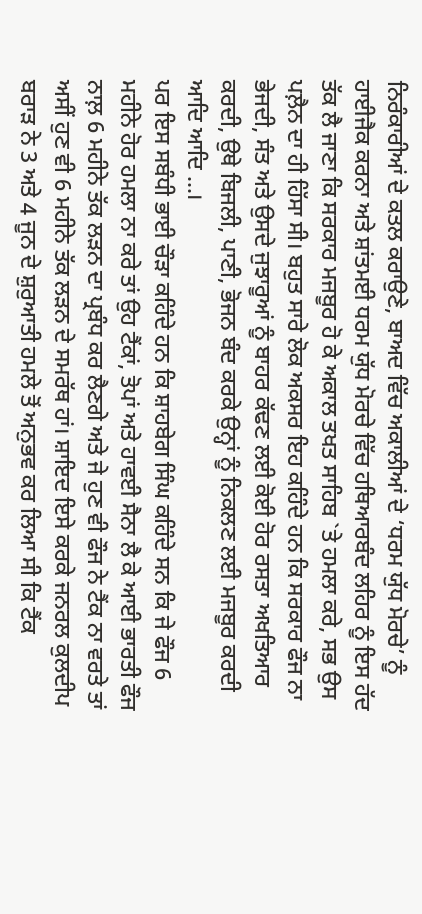ਨਿਰੰਕਾਰੀਆਂ ਦੇ ਕਤਲ ਕਰਾਉਣੇ, ਬਾਅਦ ਵਿੱਚ ਅਕਾਲੀਆਂ ਦੇ ‘ਧਰਮ ਯੁੱਧ ਮੋਰਚੇ’ ਨੂੰ ਹਾਈਜੈਕ ਕਰਨਾ ਅਤੇ ਸ਼ਾਂਤਮਈ ਧਰਮ ਯੁੱਧ ਮੋਰਚੇ ਵਿੱਚ ਹਥਿਆਰਬੰਦ ਲਹਿਰ ਨੂੰ ਇਸ ਹੱਦ ਤੱਕ ਲੈ ਜਾਣਾ ਕਿ ਸਰਕਾਰ ਮਜਬੂਰ ਹੋ ਕੇ ਅਕਾਲ ਤਖਤ ਸਾਹਿਬ `ਤੇ ਹਮਲਾ ਕਰੇ, ਸਭ ਉਸ ਪਲ਼ੈਨ ਦਾ ਹੀ ਹਿੱਸਾ ਸੀ। ਬਹੁਤ ਸਾਰੇ ਲੋਕ ਅਕਸਰ ਇਹ ਕਹਿੰਦੇ ਹਨ ਕਿ ਸਰਕਾਰ ਫੌਜ ਨਾ ਭੇਜਦੀ, ਸੰਤ ਅਤੇ ਉਸਦੇ ਜੁਝਾਰੂਆਂ ਨੂੰ ਬਾਹਰ ਕੱਢਣ ਲਈ ਕੋਈ ਹੋਰ ਰਸਤਾ ਅਖਤਿਆਰ ਕਰਦੀ, ਉਥੇ ਬਿਜਲੀ, ਪਾਣੀ, ਭੋਜਨ ਬੰਦ ਕਰਕੇ ਉਨ੍ਹਾਂ ਨੂੰ ਨਿਕਲਣ ਲਈ ਮਜਬੂਰ ਕਰਦੀ ਆਦਿ ਆਦਿ …।
ਪਰ ਇਸ ਸਬੰਧੀ ਭਾਈ ਚੌੜਾ ਕਹਿੰਦੇ ਹਨ ਕਿ ਸ਼ਾਹਬੇਗ ਸਿੰਘ ਕਹਿੰਦੇ ਸਨ ਕਿ ਜੇ ਫੌਜ 6 ਮਹੀਨੇ ਹੋਰ ਹਮਲਾ ਨਾ ਕਰੇ ਤਾਂ ਉਹ ਟੈਂਕਾਂ, ਤੋਪਾਂ ਅਤੇ ਹਾਵਈ ਸੈਨਾ ਲੈ ਕੇ ਆਈ ਭਾਰਤੀ ਫੌਜ ਨਾਲ਼ 6 ਮਹੀਨੇ ਤੱਕ ਲੜਨ ਦਾ ਪ੍ਰਬੰਧ ਕਰ ਲੈਣਗੇ ਅਤੇ ਜੇ ਹੁਣ ਵੀ ਫੌਜ ਨੇ ਟੈਂਕ ਨਾ ਵਰਤੇ ਤਾਂ ਅਸੀਂ ਹੁਣ ਵੀ 6 ਮਹੀਨੇ ਤੱਕ ਲੜਨ ਦੇ ਸਮਰੱਥ ਹਾਂ। ਸ਼ਾਇਦ ਇਸੇ ਕਰਕੇ ਜਨਰਲ ਕੁਲਦੀਪ ਬਰਾੜ ਨੇ 3 ਅਤੇ 4 ਜੂਨ ਦੇ ਸ਼ੁਰੁਆਤੀ ਹਮਲੇ ਤੋਂ ਅਨੁਭਵ ਕਰ ਲਿਆ ਸੀ ਕਿ ਟੈਂਕ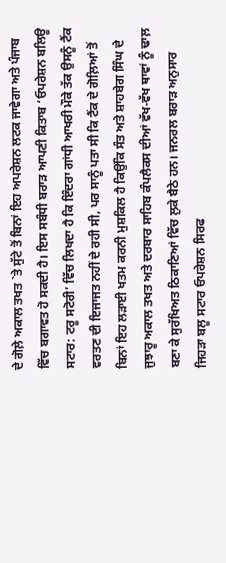ਦੇ ਗੋਲ਼ੇ ਅਕਾਲ ਤਖਤ `ਤੇ ਸੁੱਟੇ ਤੋਂ ਬਿਨਾਂ ਇਹ ਅਪਰੇਸ਼ਨ ਲਟਕ ਜਾਵੇਗਾ ਅਤੇ ਪੰਜਾਬ ਵਿੱਚ ਬਗਾਵਤ ਹੋ ਸਕਦੀ ਹੈ। ਇਸ ਸਬੰਧੀ ਬਰਾੜ ਆਪਣੀ ਕਿਤਾਬ ‘ਓਪਰੇਸ਼ਨ ਬਲਿਊ ਸਟਾਰ: ਟਰੂ ਸਟੋਰੀ’ ਵਿੱਚ ਲਿਖਦਾ ਹੈ ਕਿ ਇੰਦਰਾ ਗਾਂਧੀ ਆਖਰੀ ਮੌਕੇ ਤੱਕ ਉਸਨੂੰ ਟੈਂਕ ਵਰਤਣ ਦੀ ਇਜਾਜਤ ਨਹੀਂ ਦੇ ਰਹੀ ਸੀ, ਪਰ ਸਾਨੂੰ ਪਤਾ ਸੀ ਕਿ ਟੈਂਕ ਦੇ ਗੋਲ਼ਿਆਂ ਤੋਂ ਬਿਨਾਂ ਇਹ ਲੜਾਈ ਖਤਮ ਕਰਨੀ ਮੁਸ਼ਕਿਲ ਹੈ ਕਿਉਂਕਿ ਸੰਤ ਅਤੇ ਸ਼ਾਹਬੇਗ ਸਿੰਘ ਦੇ ਜੁਝਾਰੂ ਅਕਾਲ ਤਖਤ ਅਤੇ ਦਰਬਾਰ ਸਾਹਿਬ ਕੰਪਲੈਕਸ ਦੀਆਂ ਵੱਖ-ਵੱਖ ਥਾਵਾਂ ਨੂੰ ਢਾਲ਼ ਬਣਾ ਕੇ ਸੁਰੱਖਿਅਤ ਠਿਕਾਣਿਆਂ ਵਿੱਚ ਲੁਕੇ ਬੈਠੇ ਹਨ। ਜਨਰਲ ਬਰਾੜ ਅਨੁਸਾਰ ਜਿਹੜਾ ਬਲੂ ਸਟਾਰ ਓਪਰੇਸ਼ਨ ਸਿਰਫ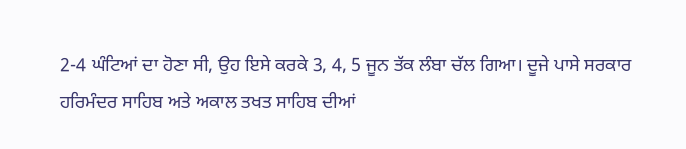2-4 ਘੰਟਿਆਂ ਦਾ ਹੋਣਾ ਸੀ, ਉਹ ਇਸੇ ਕਰਕੇ 3, 4, 5 ਜੂਨ ਤੱਕ ਲੰਬਾ ਚੱਲ ਗਿਆ। ਦੂਜੇ ਪਾਸੇ ਸਰਕਾਰ ਹਰਿਮੰਦਰ ਸਾਹਿਬ ਅਤੇ ਅਕਾਲ ਤਖਤ ਸਾਹਿਬ ਦੀਆਂ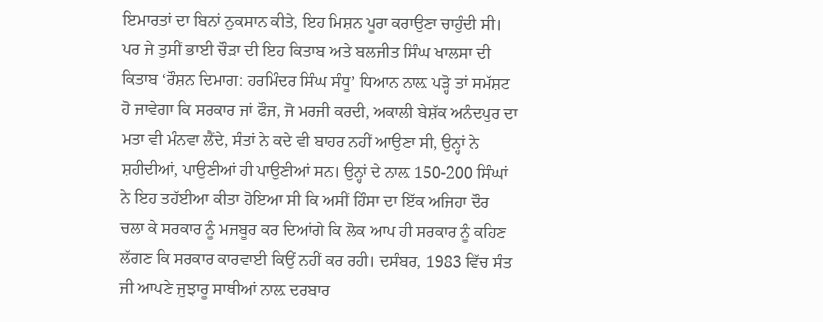ਇਮਾਰਤਾਂ ਦਾ ਬਿਨਾਂ ਨੁਕਸਾਨ ਕੀਤੇ, ਇਹ ਮਿਸ਼ਨ ਪੂਰਾ ਕਰਾਉਣਾ ਚਾਹੁੰਦੀ ਸੀ।
ਪਰ ਜੇ ਤੁਸੀਂ ਭਾਈ ਚੌੜਾ ਦੀ ਇਹ ਕਿਤਾਬ ਅਤੇ ਬਲਜੀਤ ਸਿੰਘ ਖਾਲਸਾ ਦੀ ਕਿਤਾਬ ‘ਰੌਸ਼ਨ ਦਿਮਾਗ: ਹਰਮਿੰਦਰ ਸਿੰਘ ਸੰਧੂ’ ਧਿਆਨ ਨਾਲ਼ ਪੜ੍ਹੋ ਤਾਂ ਸਮੱਸ਼ਟ ਹੋ ਜਾਵੇਗਾ ਕਿ ਸਰਕਾਰ ਜਾਂ ਫੌਜ, ਜੋ ਮਰਜੀ ਕਰਦੀ, ਅਕਾਲੀ ਬੇਸ਼ੱਕ ਅਨੰਦਪੁਰ ਦਾ ਮਤਾ ਵੀ ਮੰਨਵਾ ਲੈਂਦੇ, ਸੰਤਾਂ ਨੇ ਕਦੇ ਵੀ ਬਾਹਰ ਨਹੀਂ ਆਉਣਾ ਸੀ, ਉਨ੍ਹਾਂ ਨੇ ਸ਼ਹੀਦੀਆਂ, ਪਾਉਣੀਆਂ ਹੀ ਪਾਉਣੀਆਂ ਸਨ। ਉਨ੍ਹਾਂ ਦੇ ਨਾਲ਼ 150-200 ਸਿੰਘਾਂ ਨੇ ਇਹ ਤਹੱਈਆ ਕੀਤਾ ਹੋਇਆ ਸੀ ਕਿ ਅਸੀਂ ਹਿੰਸਾ ਦਾ ਇੱਕ ਅਜਿਹਾ ਦੌਰ ਚਲਾ ਕੇ ਸਰਕਾਰ ਨੂੰ ਮਜਬੂਰ ਕਰ ਦਿਆਂਗੇ ਕਿ ਲੋਕ ਆਪ ਹੀ ਸਰਕਾਰ ਨੂੰ ਕਹਿਣ ਲੱਗਣ ਕਿ ਸਰਕਾਰ ਕਾਰਵਾਈ ਕਿਉਂ ਨਹੀਂ ਕਰ ਰਹੀ। ਦਸੰਬਰ, 1983 ਵਿੱਚ ਸੰਤ ਜੀ ਆਪਣੇ ਜੁਝਾਰੂ ਸਾਥੀਆਂ ਨਾਲ਼ ਦਰਬਾਰ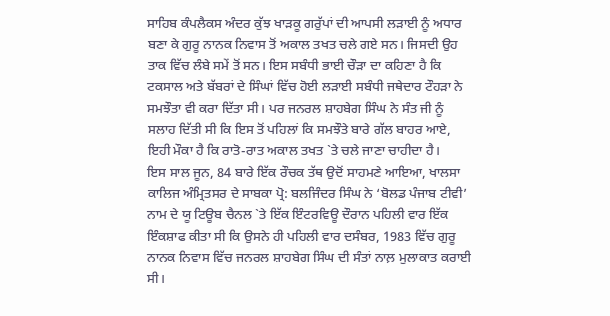ਸਾਹਿਬ ਕੰਪਲੈਕਸ ਅੰਦਰ ਕੁੱਝ ਖਾੜਕੂ ਗਰੁੱਪਾਂ ਦੀ ਆਪਸੀ ਲੜਾਈ ਨੂੰ ਅਧਾਰ ਬਣਾ ਕੇ ਗੁਰੂ ਨਾਨਕ ਨਿਵਾਸ ਤੋਂ ਅਕਾਲ ਤਖਤ ਚਲੇ ਗਏ ਸਨ। ਜਿਸਦੀ ਉਹ ਤਾਕ ਵਿੱਚ ਲੰਬੇ ਸਮੇਂ ਤੋਂ ਸਨ। ਇਸ ਸਬੰਧੀ ਭਾਈ ਚੌੜਾ ਦਾ ਕਹਿਣਾ ਹੈ ਕਿ ਟਕਸਾਲ ਅਤੇ ਬੱਬਰਾਂ ਦੇ ਸਿੰਘਾਂ ਵਿੱਚ ਹੋਈ ਲੜਾਈ ਸਬੰਧੀ ਜਥੇਦਾਰ ਟੌਹੜਾ ਨੇ ਸਮਝੌਤਾ ਵੀ ਕਰਾ ਦਿੱਤਾ ਸੀ। ਪਰ ਜਨਰਲ ਸ਼ਾਹਬੇਗ ਸਿੰਘ ਨੇ ਸੰਤ ਜੀ ਨੂੰ ਸਲਾਹ ਦਿੱਤੀ ਸੀ ਕਿ ਇਸ ਤੋਂ ਪਹਿਲਾਂ ਕਿ ਸਮਝੌਤੇ ਬਾਰੇ ਗੱਲ ਬਾਹਰ ਆਏ, ਇਹੀ ਮੌਕਾ ਹੈ ਕਿ ਰਾਤੋ-ਰਾਤ ਅਕਾਲ ਤਖਤ `ਤੇ ਚਲੇ ਜਾਣਾ ਚਾਹੀਦਾ ਹੈ।
ਇਸ ਸਾਲ ਜੂਨ, 84 ਬਾਰੇ ਇੱਕ ਰੌਚਕ ਤੱਥ ਉਦੋਂ ਸਾਹਮਣੇ ਆਇਆ, ਖਾਲਸਾ ਕਾਲਿਜ ਅੰਮ੍ਰਿਤਸਰ ਦੇ ਸਾਬਕਾ ਪ੍ਰੋ: ਬਲਜਿੰਦਰ ਸਿੰਘ ਨੇ ‘ਬੋਲਡ ਪੰਜਾਬ ਟੀਵੀ’ ਨਾਮ ਦੇ ਯੂ ਟਿਊਬ ਚੈਨਲ `ਤੇ ਇੱਕ ਇੰਟਰਵਿਊ ਦੌਰਾਨ ਪਹਿਲੀ ਵਾਰ ਇੱਕ ਇੰਕਸ਼ਾਫ ਕੀਤਾ ਸੀ ਕਿ ਉਸਨੇ ਹੀ ਪਹਿਲੀ ਵਾਰ ਦਸੰਬਰ, 1983 ਵਿੱਚ ਗੁਰੂ ਨਾਨਕ ਨਿਵਾਸ ਵਿੱਚ ਜਨਰਲ ਸ਼ਾਹਬੇਗ ਸਿੰਘ ਦੀ ਸੰਤਾਂ ਨਾਲ਼ ਮੁਲਾਕਾਤ ਕਰਾਈ ਸੀ।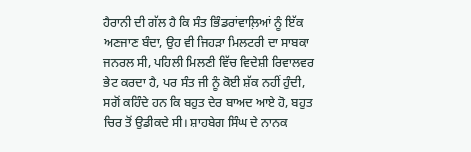ਹੈਰਾਨੀ ਦੀ ਗੱਲ ਹੈ ਕਿ ਸੰਤ ਭਿੰਡਰਾਂਵਾਲ਼ਿਆਂ ਨੂੰ ਇੱਕ ਅਣਜਾਣ ਬੰਦਾ, ਉਹ ਵੀ ਜਿਹੜਾ ਮਿਲਟਰੀ ਦਾ ਸਾਬਕਾ ਜਨਰਲ ਸੀ, ਪਹਿਲੀ ਮਿਲਣੀ ਵਿੱਚ ਵਿਦੇਸ਼ੀ ਰਿਵਾਲਵਰ ਭੇਟ ਕਰਦਾ ਹੈ, ਪਰ ਸੰਤ ਜੀ ਨੂੰ ਕੋਈ ਸ਼ੱਕ ਨਹੀਂ ਹੁੰਦੀ, ਸਗੋਂ ਕਹਿੰਦੇ ਹਨ ਕਿ ਬਹੁਤ ਦੇਰ ਬਾਅਦ ਆਏ ਹੋ, ਬਹੁਤ ਚਿਰ ਤੋਂ ਉਡੀਕਦੇ ਸੀ। ਸ਼ਾਹਬੇਗ ਸਿੰਘ ਦੇ ਨਾਨਕ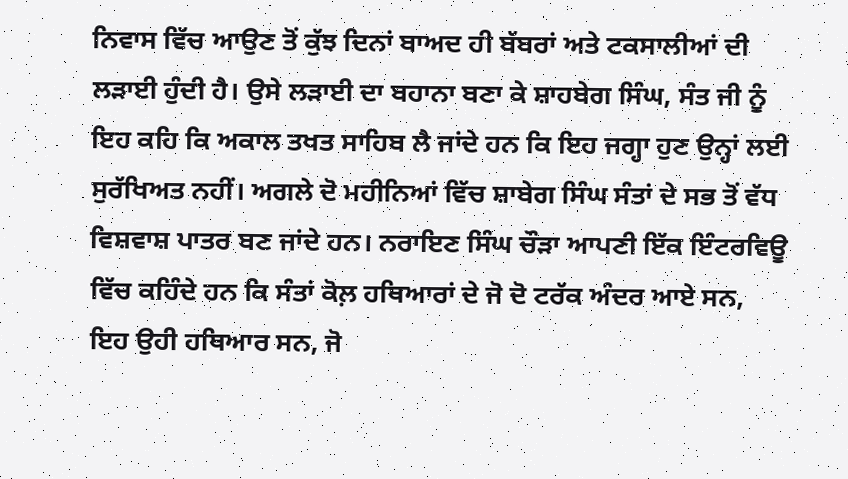ਨਿਵਾਸ ਵਿੱਚ ਆਉਣ ਤੋਂ ਕੁੱਝ ਦਿਨਾਂ ਬਾਅਦ ਹੀ ਬੱਬਰਾਂ ਅਤੇ ਟਕਸਾਲੀਆਂ ਦੀ ਲੜਾਈ ਹੁੰਦੀ ਹੈ। ਉਸੇ ਲੜਾਈ ਦਾ ਬਹਾਨਾ ਬਣਾ ਕੇ ਸ਼ਾਹਬੇਗ ਸਿੰਘ, ਸੰਤ ਜੀ ਨੂੰ ਇਹ ਕਹਿ ਕਿ ਅਕਾਲ ਤਖਤ ਸਾਹਿਬ ਲੈ ਜਾਂਦੇ ਹਨ ਕਿ ਇਹ ਜਗ੍ਹਾ ਹੁਣ ਉਨ੍ਹਾਂ ਲਈ ਸੁਰੱਖਿਅਤ ਨਹੀਂ। ਅਗਲੇ ਦੋ ਮਹੀਨਿਆਂ ਵਿੱਚ ਸ਼ਾਬੇਗ ਸਿੰਘ ਸੰਤਾਂ ਦੇ ਸਭ ਤੋਂ ਵੱਧ ਵਿਸ਼ਵਾਸ਼ ਪਾਤਰ ਬਣ ਜਾਂਦੇ ਹਨ। ਨਰਾਇਣ ਸਿੰਘ ਚੌੜਾ ਆਪਣੀ ਇੱਕ ਇੰਟਰਵਿਊ ਵਿੱਚ ਕਹਿੰਦੇ ਹਨ ਕਿ ਸੰਤਾਂ ਕੋਲ਼ ਹਥਿਆਰਾਂ ਦੇ ਜੋ ਦੋ ਟਰੱਕ ਅੰਦਰ ਆਏ ਸਨ, ਇਹ ਉਹੀ ਹਥਿਆਰ ਸਨ, ਜੋ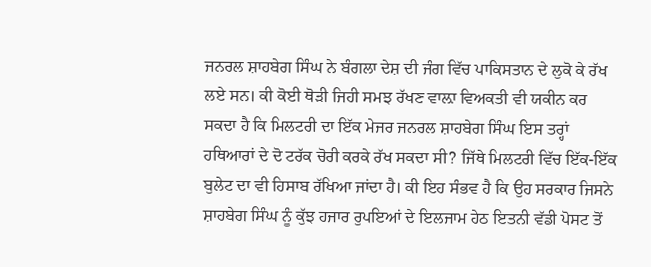ਜਨਰਲ ਸ਼ਾਹਬੇਗ ਸਿੰਘ ਨੇ ਬੰਗਲਾ ਦੇਸ਼ ਦੀ ਜੰਗ ਵਿੱਚ ਪਾਕਿਸਤਾਨ ਦੇ ਲੁਕੋ ਕੇ ਰੱਖ ਲਏ ਸਨ। ਕੀ ਕੋਈ ਥੋੜੀ ਜਿਹੀ ਸਮਝ ਰੱਖਣ ਵਾਲ਼ਾ ਵਿਅਕਤੀ ਵੀ ਯਕੀਨ ਕਰ ਸਕਦਾ ਹੈ ਕਿ ਮਿਲਟਰੀ ਦਾ ਇੱਕ ਮੇਜਰ ਜਨਰਲ ਸ਼ਾਹਬੇਗ ਸਿੰਘ ਇਸ ਤਰ੍ਹਾਂ ਹਥਿਆਰਾਂ ਦੇ ਦੋ ਟਰੱਕ ਚੋਰੀ ਕਰਕੇ ਰੱਖ ਸਕਦਾ ਸੀ? ਜਿੱਥੇ ਮਿਲਟਰੀ ਵਿੱਚ ਇੱਕ-ਇੱਕ ਬੁਲੇਟ ਦਾ ਵੀ ਹਿਸਾਬ ਰੱਖਿਆ ਜਾਂਦਾ ਹੈ। ਕੀ ਇਹ ਸੰਭਵ ਹੈ ਕਿ ਉਹ ਸਰਕਾਰ ਜਿਸਨੇ ਸ਼ਾਹਬੇਗ ਸਿੰਘ ਨੂੰ ਕੁੱਝ ਹਜਾਰ ਰੁਪਇਆਂ ਦੇ ਇਲਜਾਮ ਹੇਠ ਇਤਨੀ ਵੱਡੀ ਪੋਸਟ ਤੋਂ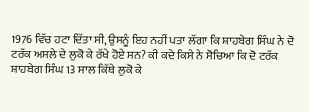1976 ਵਿੱਚ ਹਟਾ ਦਿੱਤਾ ਸੀ, ਉਸਨੂੰ ਇਹ ਨਹੀਂ ਪਤਾ ਲੱਗਾ ਕਿ ਸ਼ਾਹਬੇਗ ਸਿੰਘ ਨੇ ਦੋ ਟਰੱਕ ਅਸਲੇ ਦੇ ਲੁਕੋ ਕੇ ਰੱਖੇ ਹੋਏ ਸਨ? ਕੀ ਕਦੇ ਕਿਸੇ ਨੇ ਸੋਚਿਆ ਕਿ ਦੋ ਟਰੱਕ ਸ਼ਾਹਬੇਗ ਸਿੰਘ 13 ਸਾਲ ਕਿੱਥੇ ਲੁਕੋ ਕੇ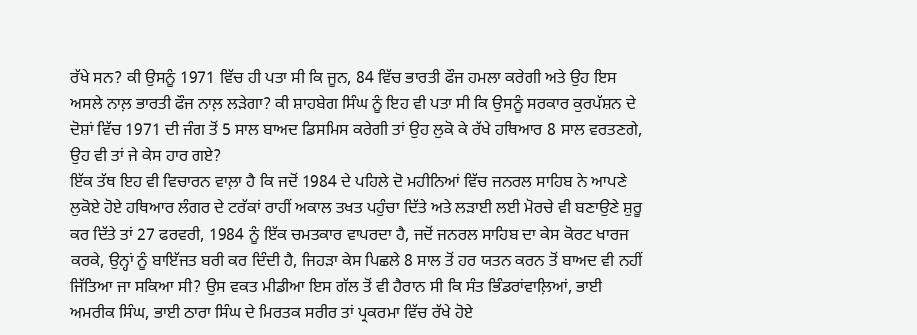ਰੱਖੇ ਸਨ? ਕੀ ਉਸਨੂੰ 1971 ਵਿੱਚ ਹੀ ਪਤਾ ਸੀ ਕਿ ਜੂਨ, 84 ਵਿੱਚ ਭਾਰਤੀ ਫੌਜ ਹਮਲਾ ਕਰੇਗੀ ਅਤੇ ਉਹ ਇਸ ਅਸਲੇ ਨਾਲ਼ ਭਾਰਤੀ ਫੌਜ ਨਾਲ਼ ਲੜੇਗਾ? ਕੀ ਸ਼ਾਹਬੇਗ ਸਿੰਘ ਨੂੰ ਇਹ ਵੀ ਪਤਾ ਸੀ ਕਿ ਉਸਨੂੰ ਸਰਕਾਰ ਕੁਰਪੱਸ਼ਨ ਦੇ ਦੋਸ਼ਾਂ ਵਿੱਚ 1971 ਦੀ ਜੰਗ ਤੋਂ 5 ਸਾਲ ਬਾਅਦ ਡਿਸਮਿਸ ਕਰੇਗੀ ਤਾਂ ਉਹ ਲੁਕੋ ਕੇ ਰੱਖੇ ਹਥਿਆਰ 8 ਸਾਲ ਵਰਤਣਗੇ, ਉਹ ਵੀ ਤਾਂ ਜੇ ਕੇਸ ਹਾਰ ਗਏ?
ਇੱਕ ਤੱਥ ਇਹ ਵੀ ਵਿਚਾਰਨ ਵਾਲ਼ਾ ਹੈ ਕਿ ਜਦੋਂ 1984 ਦੇ ਪਹਿਲੇ ਦੋ ਮਹੀਨਿਆਂ ਵਿੱਚ ਜਨਰਲ ਸਾਹਿਬ ਨੇ ਆਪਣੇ ਲੁਕੋਏ ਹੋਏ ਹਥਿਆਰ ਲੰਗਰ ਦੇ ਟਰੱਕਾਂ ਰਾਹੀਂ ਅਕਾਲ ਤਖਤ ਪਹੁੰਚਾ ਦਿੱਤੇ ਅਤੇ ਲੜਾਈ ਲਈ ਮੋਰਚੇ ਵੀ ਬਣਾਉਣੇ ਸ਼ੁਰੂ ਕਰ ਦਿੱਤੇ ਤਾਂ 27 ਫਰਵਰੀ, 1984 ਨੂੰ ਇੱਕ ਚਮਤਕਾਰ ਵਾਪਰਦਾ ਹੈ, ਜਦੋਂ ਜਨਰਲ ਸਾਹਿਬ ਦਾ ਕੇਸ ਕੋਰਟ ਖਾਰਜ ਕਰਕੇ, ਉਨ੍ਹਾਂ ਨੂੰ ਬਾਇੱਜਤ ਬਰੀ ਕਰ ਦਿੰਦੀ ਹੈ, ਜਿਹੜਾ ਕੇਸ ਪਿਛਲੇ 8 ਸਾਲ ਤੋਂ ਹਰ ਯਤਨ ਕਰਨ ਤੋਂ ਬਾਅਦ ਵੀ ਨਹੀਂ ਜਿੱਤਿਆ ਜਾ ਸਕਿਆ ਸੀ? ਉਸ ਵਕਤ ਮੀਡੀਆ ਇਸ ਗੱਲ ਤੋਂ ਵੀ ਹੈਰਾਨ ਸੀ ਕਿ ਸੰਤ ਭਿੰਡਰਾਂਵਾਲ਼ਿਆਂ, ਭਾਈ ਅਮਰੀਕ ਸਿੰਘ, ਭਾਈ ਠਾਰਾ ਸਿੰਘ ਦੇ ਮਿਰਤਕ ਸਰੀਰ ਤਾਂ ਪ੍ਰਕਰਮਾ ਵਿੱਚ ਰੱਖੇ ਹੋਏ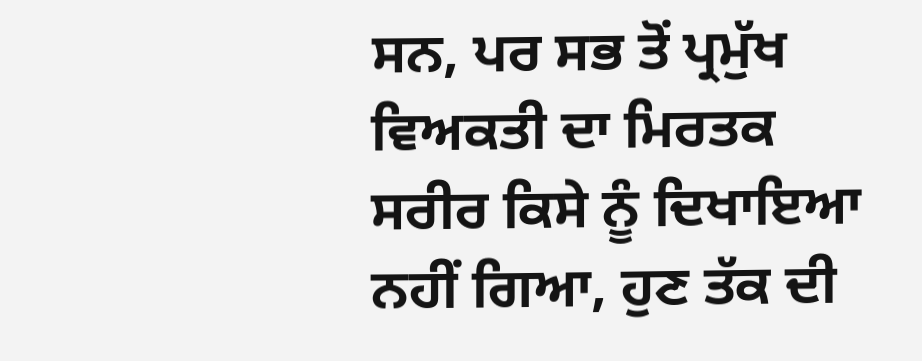ਸਨ, ਪਰ ਸਭ ਤੋਂ ਪ੍ਰਮੁੱਖ ਵਿਅਕਤੀ ਦਾ ਮਿਰਤਕ ਸਰੀਰ ਕਿਸੇ ਨੂੰ ਦਿਖਾਇਆ ਨਹੀਂ ਗਿਆ, ਹੁਣ ਤੱਕ ਦੀ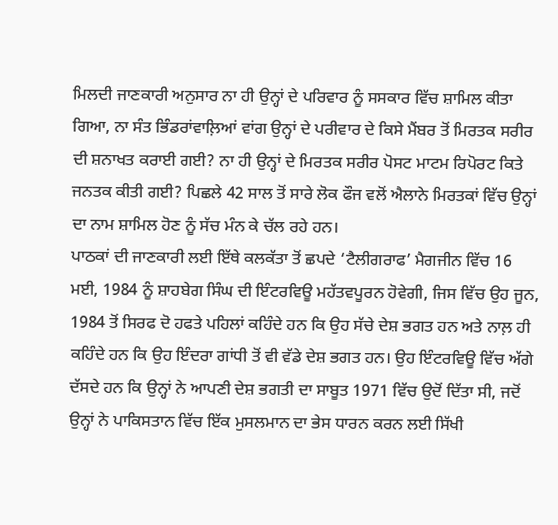ਮਿਲਦੀ ਜਾਣਕਾਰੀ ਅਨੁਸਾਰ ਨਾ ਹੀ ਉਨ੍ਹਾਂ ਦੇ ਪਰਿਵਾਰ ਨੂੰ ਸਸਕਾਰ ਵਿੱਚ ਸ਼ਾਮਿਲ ਕੀਤਾ ਗਿਆ, ਨਾ ਸੰਤ ਭਿੰਡਰਾਂਵਾਲ਼ਿਆਂ ਵਾਂਗ ਉਨ੍ਹਾਂ ਦੇ ਪਰੀਵਾਰ ਦੇ ਕਿਸੇ ਮੈਂਬਰ ਤੋਂ ਮਿਰਤਕ ਸਰੀਰ ਦੀ ਸ਼ਨਾਖਤ ਕਰਾਈ ਗਈ? ਨਾ ਹੀ ਉਨ੍ਹਾਂ ਦੇ ਮਿਰਤਕ ਸਰੀਰ ਪੋਸਟ ਮਾਟਮ ਰਿਪੋਰਟ ਕਿਤੇ ਜਨਤਕ ਕੀਤੀ ਗਈ? ਪਿਛਲੇ 42 ਸਾਲ ਤੋਂ ਸਾਰੇ ਲੋਕ ਫੌਜ ਵਲੋਂ ਐਲਾਨੇ ਮਿਰਤਕਾਂ ਵਿੱਚ ਉਨ੍ਹਾਂ ਦਾ ਨਾਮ ਸ਼ਾਮਿਲ ਹੋਣ ਨੂੰ ਸੱਚ ਮੰਨ ਕੇ ਚੱਲ ਰਹੇ ਹਨ।
ਪਾਠਕਾਂ ਦੀ ਜਾਣਕਾਰੀ ਲਈ ਇੱਥੇ ਕਲਕੱਤਾ ਤੋਂ ਛਪਦੇ ‘ਟੈਲੀਗਰਾਫ’ ਮੈਗਜੀਨ ਵਿੱਚ 16 ਮਈ, 1984 ਨੂੰ ਸ਼ਾਹਬੇਗ ਸਿੰਘ ਦੀ ਇੰਟਰਵਿਊ ਮਹੱਤਵਪੂਰਨ ਹੋਵੇਗੀ, ਜਿਸ ਵਿੱਚ ਉਹ ਜੂਨ, 1984 ਤੋਂ ਸਿਰਫ ਦੋ ਹਫਤੇ ਪਹਿਲਾਂ ਕਹਿੰਦੇ ਹਨ ਕਿ ਉਹ ਸੱਚੇ ਦੇਸ਼ ਭਗਤ ਹਨ ਅਤੇ ਨਾਲ਼ ਹੀ ਕਹਿੰਦੇ ਹਨ ਕਿ ਉਹ ਇੰਦਰਾ ਗਾਂਧੀ ਤੋਂ ਵੀ ਵੱਡੇ ਦੇਸ਼ ਭਗਤ ਹਨ। ਉਹ ਇੰਟਰਵਿਊ ਵਿੱਚ ਅੱਗੇ ਦੱਸਦੇ ਹਨ ਕਿ ਉਨ੍ਹਾਂ ਨੇ ਆਪਣੀ ਦੇਸ਼ ਭਗਤੀ ਦਾ ਸਾਬੂਤ 1971 ਵਿੱਚ ਉਦੋਂ ਦਿੱਤਾ ਸੀ, ਜਦੋਂ ਉਨ੍ਹਾਂ ਨੇ ਪਾਕਿਸਤਾਨ ਵਿੱਚ ਇੱਕ ਮੁਸਲਮਾਨ ਦਾ ਭੇਸ ਧਾਰਨ ਕਰਨ ਲਈ ਸਿੱਖੀ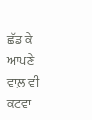ਛੱਡ ਕੇ ਆਪਣੇ ਵਾਲ਼ ਵੀ ਕਟਵਾ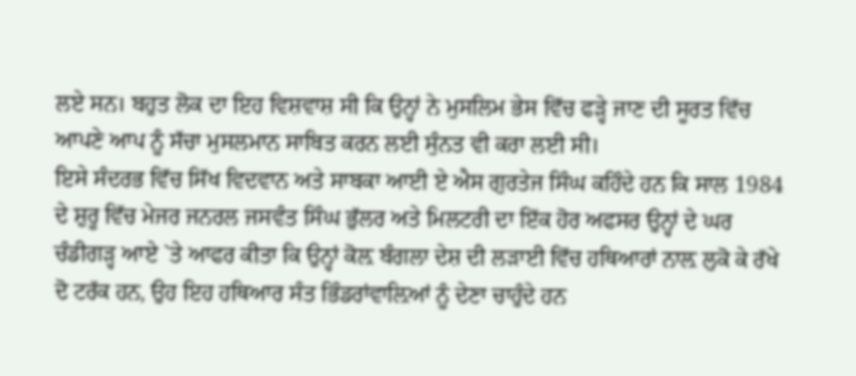ਲਏ ਸਨ। ਬਹੁਤ ਲੋਕ ਦਾ ਇਹ ਵਿਸ਼ਵਾਸ਼ ਸੀ ਕਿ ਉਨ੍ਹਾਂ ਨੇ ਮੁਸਲਿਮ ਭੇਸ ਵਿੱਚ ਫੜ੍ਹੇ ਜਾਣ ਦੀ ਸੂਰਤ ਵਿੱਚ ਆਪਣੇ ਆਪ ਨੂੰ ਸੱਚਾ ਮੁਸਲਮਾਨ ਸਾਬਿਤ ਕਰਨ ਲਈ ਸੁੰਨਤ ਵੀ ਕਰਾ ਲਈ ਸੀ।
ਇਸੇ ਸੰਦਰਭ ਵਿੱਚ ਸਿੱਖ ਵਿਦਵਾਨ ਅਤੇ ਸਾਬਕਾ ਆਈ ਏ ਐਸ ਗੁਰਤੇਜ ਸਿੰਘ ਕਹਿੰਦੇ ਹਨ ਕਿ ਸਾਲ 1984 ਦੇ ਸ਼ੁਰੂ ਵਿੱਚ ਮੇਜਰ ਜਨਰਲ ਜਸਵੰਤ ਸਿੰਘ ਭੁੱਲਰ ਅਤੇ ਮਿਲਟਰੀ ਦਾ ਇੱਕ ਹੋਰ ਅਫਸਰ ਉਨ੍ਹਾਂ ਦੇ ਘਰ ਚੰਡੀਗੜ੍ਹ ਆਏ `ਤੇ ਆਫਰ ਕੀਤਾ ਕਿ ਉਨ੍ਹਾਂ ਕੋਲ਼ ਬੰਗਲਾ ਦੇਸ਼ ਦੀ ਲੜਾਈ ਵਿੱਚ ਹਥਿਆਰਾਂ ਨਾਲ਼ ਲੁਕੋ ਕੇ ਰੱਖੇ ਦੋ ਟਰੱਕ ਹਨ, ਉਹ ਇਹ ਹਥਿਆਰ ਸੰਤ ਭਿੰਡਰਾਂਵਾਲ਼ਿਆਂ ਨੂੰ ਦੇਣਾ ਚਾਹੁੰਦੇ ਹਨ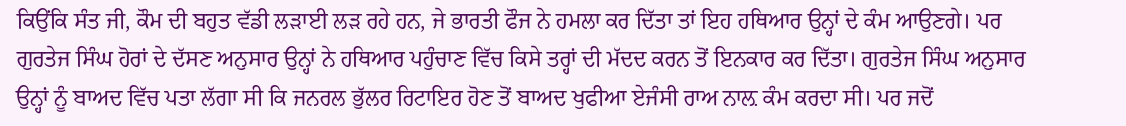ਕਿਉਂਕਿ ਸੰਤ ਜੀ, ਕੌਮ ਦੀ ਬਹੁਤ ਵੱਡੀ ਲੜਾਈ ਲੜ ਰਹੇ ਹਨ, ਜੇ ਭਾਰਤੀ ਫੌਜ ਨੇ ਹਮਲਾ ਕਰ ਦਿੱਤਾ ਤਾਂ ਇਹ ਹਥਿਆਰ ਉਨ੍ਹਾਂ ਦੇ ਕੰਮ ਆਉਣਗੇ। ਪਰ ਗੁਰਤੇਜ ਸਿੰਘ ਹੋਰਾਂ ਦੇ ਦੱਸਣ ਅਨੁਸਾਰ ਉਨ੍ਹਾਂ ਨੇ ਹਥਿਆਰ ਪਹੁੰਚਾਣ ਵਿੱਚ ਕਿਸੇ ਤਰ੍ਹਾਂ ਦੀ ਮੱਦਦ ਕਰਨ ਤੋਂ ਇਨਕਾਰ ਕਰ ਦਿੱਤਾ। ਗੁਰਤੇਜ ਸਿੰਘ ਅਨੁਸਾਰ ਉਨ੍ਹਾਂ ਨੂੰ ਬਾਅਦ ਵਿੱਚ ਪਤਾ ਲੱਗਾ ਸੀ ਕਿ ਜਨਰਲ ਭੁੱਲਰ ਰਿਟਾਇਰ ਹੋਣ ਤੋਂ ਬਾਅਦ ਖੁਫੀਆ ਏਜੰਸੀ ਰਾਅ ਨਾਲ਼ ਕੰਮ ਕਰਦਾ ਸੀ। ਪਰ ਜਦੋਂ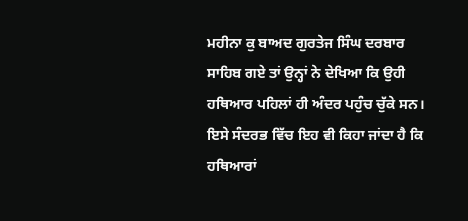ਮਹੀਨਾ ਕੁ ਬਾਅਦ ਗੁਰਤੇਜ ਸਿੰਘ ਦਰਬਾਰ ਸਾਹਿਬ ਗਏ ਤਾਂ ਉਨ੍ਹਾਂ ਨੇ ਦੇਖਿਆ ਕਿ ਉਹੀ ਹਥਿਆਰ ਪਹਿਲਾਂ ਹੀ ਅੰਦਰ ਪਹੁੰਚ ਚੁੱਕੇ ਸਨ। ਇਸੇ ਸੰਦਰਭ ਵਿੱਚ ਇਹ ਵੀ ਕਿਹਾ ਜਾਂਦਾ ਹੈ ਕਿ ਹਥਿਆਰਾਂ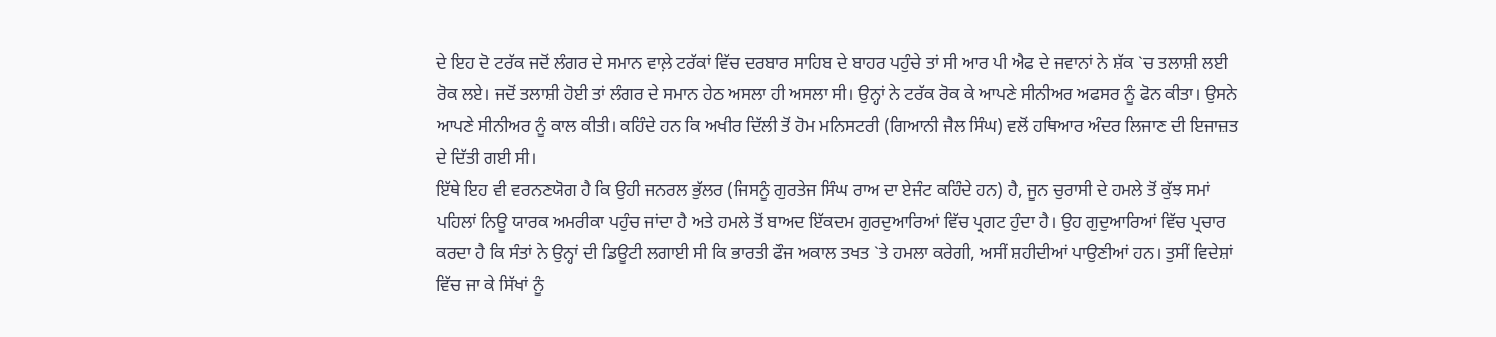ਦੇ ਇਹ ਦੋ ਟਰੱਕ ਜਦੋਂ ਲੰਗਰ ਦੇ ਸਮਾਨ ਵਾਲ਼ੇ ਟਰੱਕਾਂ ਵਿੱਚ ਦਰਬਾਰ ਸਾਹਿਬ ਦੇ ਬਾਹਰ ਪਹੁੰਚੇ ਤਾਂ ਸੀ ਆਰ ਪੀ ਐਫ ਦੇ ਜਵਾਨਾਂ ਨੇ ਸ਼ੱਕ `ਚ ਤਲਾਸ਼ੀ ਲਈ ਰੋਕ ਲਏ। ਜਦੋਂ ਤਲਾਸ਼ੀ ਹੋਈ ਤਾਂ ਲੰਗਰ ਦੇ ਸਮਾਨ ਹੇਠ ਅਸਲਾ ਹੀ ਅਸਲਾ ਸੀ। ਉਨ੍ਹਾਂ ਨੇ ਟਰੱਕ ਰੋਕ ਕੇ ਆਪਣੇ ਸੀਨੀਅਰ ਅਫਸਰ ਨੂੰ ਫੋਨ ਕੀਤਾ। ਉਸਨੇ ਆਪਣੇ ਸੀਨੀਅਰ ਨੂੰ ਕਾਲ ਕੀਤੀ। ਕਹਿੰਦੇ ਹਨ ਕਿ ਅਖੀਰ ਦਿੱਲੀ ਤੋਂ ਹੋਮ ਮਨਿਸਟਰੀ (ਗਿਆਨੀ ਜੈਲ ਸਿੰਘ) ਵਲੋਂ ਹਥਿਆਰ ਅੰਦਰ ਲਿਜਾਣ ਦੀ ਇਜਾਜ਼ਤ ਦੇ ਦਿੱਤੀ ਗਈ ਸੀ।
ਇੱਥੇ ਇਹ ਵੀ ਵਰਨਣਯੋਗ ਹੈ ਕਿ ਉਹੀ ਜਨਰਲ ਭੁੱਲਰ (ਜਿਸਨੂੰ ਗੁਰਤੇਜ ਸਿੰਘ ਰਾਅ ਦਾ ਏਜੰਟ ਕਹਿੰਦੇ ਹਨ) ਹੈ, ਜੂਨ ਚੁਰਾਸੀ ਦੇ ਹਮਲੇ ਤੋਂ ਕੁੱਝ ਸਮਾਂ ਪਹਿਲਾਂ ਨਿਊ ਯਾਰਕ ਅਮਰੀਕਾ ਪਹੁੰਚ ਜਾਂਦਾ ਹੈ ਅਤੇ ਹਮਲੇ ਤੋਂ ਬਾਅਦ ਇੱਕਦਮ ਗੁਰਦੁਆਰਿਆਂ ਵਿੱਚ ਪ੍ਰਗਟ ਹੁੰਦਾ ਹੈ। ਉਹ ਗੁਦੁਆਰਿਆਂ ਵਿੱਚ ਪ੍ਰਚਾਰ ਕਰਦਾ ਹੈ ਕਿ ਸੰਤਾਂ ਨੇ ਉਨ੍ਹਾਂ ਦੀ ਡਿਊਟੀ ਲਗਾਈ ਸੀ ਕਿ ਭਾਰਤੀ ਫੌਜ ਅਕਾਲ ਤਖਤ `ਤੇ ਹਮਲਾ ਕਰੇਗੀ, ਅਸੀਂ ਸ਼ਹੀਦੀਆਂ ਪਾਉਣੀਆਂ ਹਨ। ਤੁਸੀਂ ਵਿਦੇਸ਼ਾਂ ਵਿੱਚ ਜਾ ਕੇ ਸਿੱਖਾਂ ਨੂੰ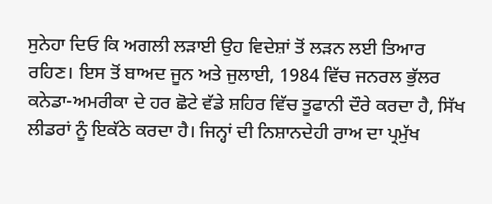ਸੁਨੇਹਾ ਦਿਓ ਕਿ ਅਗਲੀ ਲੜਾਈ ਉਹ ਵਿਦੇਸ਼ਾਂ ਤੋਂ ਲੜਨ ਲਈ ਤਿਆਰ ਰਹਿਣ। ਇਸ ਤੋਂ ਬਾਅਦ ਜੂਨ ਅਤੇ ਜੁਲਾਈ, 1984 ਵਿੱਚ ਜਨਰਲ ਭੁੱਲਰ ਕਨੇਡਾ-ਅਮਰੀਕਾ ਦੇ ਹਰ ਛੋਟੇ ਵੱਡੇ ਸ਼ਹਿਰ ਵਿੱਚ ਤੂਫਾਨੀ ਦੌਰੇ ਕਰਦਾ ਹੈ, ਸਿੱਖ ਲੀਡਰਾਂ ਨੂੰ ਇਕੱਠੇ ਕਰਦਾ ਹੈ। ਜਿਨ੍ਹਾਂ ਦੀ ਨਿਸ਼ਾਨਦੇਹੀ ਰਾਅ ਦਾ ਪ੍ਰਮੁੱਖ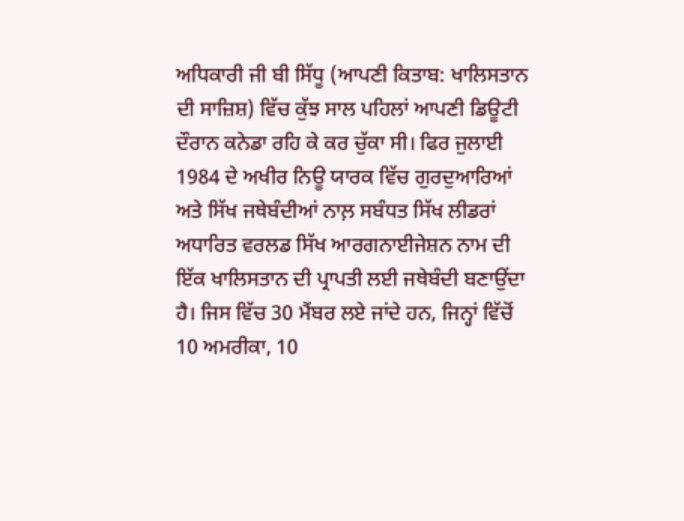ਅਧਿਕਾਰੀ ਜੀ ਬੀ ਸਿੱਧੂ (ਆਪਣੀ ਕਿਤਾਬ: ਖਾਲਿਸਤਾਨ ਦੀ ਸਾਜ਼ਿਸ਼) ਵਿੱਚ ਕੁੱਝ ਸਾਲ ਪਹਿਲਾਂ ਆਪਣੀ ਡਿਊਟੀ ਦੌਰਾਨ ਕਨੇਡਾ ਰਹਿ ਕੇ ਕਰ ਚੁੱਕਾ ਸੀ। ਫਿਰ ਜੁਲਾਈ 1984 ਦੇ ਅਖੀਰ ਨਿਊ ਯਾਰਕ ਵਿੱਚ ਗੁਰਦੁਆਰਿਆਂ ਅਤੇ ਸਿੱਖ ਜਥੇਬੰਦੀਆਂ ਨਾਲ਼ ਸਬੰਧਤ ਸਿੱਖ ਲੀਡਰਾਂ ਅਧਾਰਿਤ ਵਰਲਡ ਸਿੱਖ ਆਰਗਨਾਈਜੇਸ਼ਨ ਨਾਮ ਦੀ ਇੱਕ ਖਾਲਿਸਤਾਨ ਦੀ ਪ੍ਰਾਪਤੀ ਲਈ ਜਥੇਬੰਦੀ ਬਣਾਉਂਦਾ ਹੈ। ਜਿਸ ਵਿੱਚ 30 ਮੈਂਬਰ ਲਏ ਜਾਂਦੇ ਹਨ, ਜਿਨ੍ਹਾਂ ਵਿੱਚੋਂ 10 ਅਮਰੀਕਾ, 10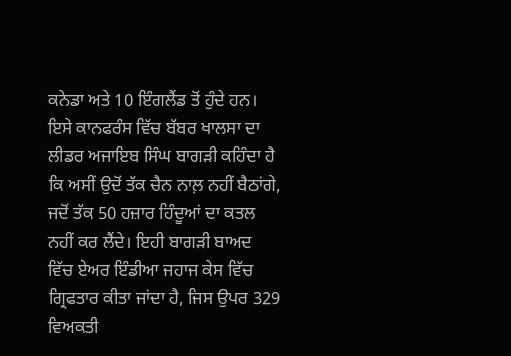ਕਨੇਡਾ ਅਤੇ 10 ਇੰਗਲੈਂਡ ਤੋਂ ਹੁੰਦੇ ਹਨ। ਇਸੇ ਕਾਨਫਰੰਸ ਵਿੱਚ ਬੱਬਰ ਖਾਲਸਾ ਦਾ ਲੀਡਰ ਅਜਾਇਬ ਸਿੰਘ ਬਾਗੜੀ ਕਹਿੰਦਾ ਹੈ ਕਿ ਅਸੀਂ ਉਦੋਂ ਤੱਕ ਚੈਨ ਨਾਲ਼ ਨਹੀਂ ਬੈਠਾਂਗੇ, ਜਦੋਂ ਤੱਕ 50 ਹਜ਼ਾਰ ਹਿੰਦੂਆਂ ਦਾ ਕਤਲ ਨਹੀਂ ਕਰ ਲੈਂਦੇ। ਇਹੀ ਬਾਗੜੀ ਬਾਅਦ ਵਿੱਚ ਏਅਰ ਇੰਡੀਆ ਜਹਾਜ ਕੇਸ ਵਿੱਚ ਗ੍ਰਿਫਤਾਰ ਕੀਤਾ ਜਾਂਦਾ ਹੈ, ਜਿਸ ਉਪਰ 329 ਵਿਅਕਤੀ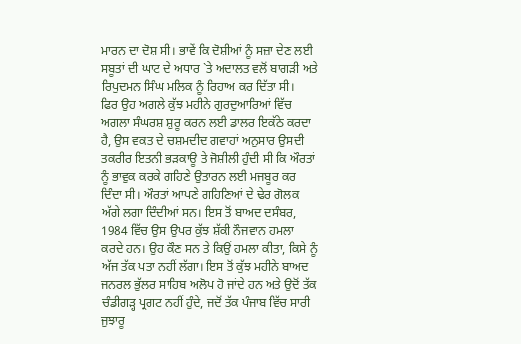ਮਾਰਨ ਦਾ ਦੋਸ਼ ਸੀ। ਭਾਵੇਂ ਕਿ ਦੋਸ਼ੀਆਂ ਨੂੰ ਸਜ਼ਾ ਦੇਣ ਲਈ ਸਬੂਤਾਂ ਦੀ ਘਾਟ ਦੇ ਅਧਾਰ `ਤੇ ਅਦਾਲਤ ਵਲੋਂ ਬਾਗੜੀ ਅਤੇ ਰਿਪੁਦਮਨ ਸਿੰਘ ਮਲਿਕ ਨੂੰ ਰਿਹਾਅ ਕਰ ਦਿੱਤਾ ਸੀ।
ਫਿਰ ਉਹ ਅਗਲੇ ਕੁੱਝ ਮਹੀਨੇ ਗੁਰਦੁਆਰਿਆਂ ਵਿੱਚ ਅਗਲਾ ਸੰਘਰਸ਼ ਸ਼ੁਰੂ ਕਰਨ ਲਈ ਡਾਲਰ ਇਕੱਠੇ ਕਰਦਾ ਹੈ, ਉਸ ਵਕਤ ਦੇ ਚਸ਼ਮਦੀਦ ਗਵਾਹਾਂ ਅਨੁਸਾਰ ਉਸਦੀ ਤਕਰੀਰ ਇਤਨੀ ਭੜਕਾਊ ਤੇ ਜੋਸ਼ੀਲੀ ਹੁੰਦੀ ਸੀ ਕਿ ਔਰਤਾਂ ਨੂੰ ਭਾਵੁਕ ਕਰਕੇ ਗਹਿਣੇ ਉਤਾਰਨ ਲਈ ਮਜਬੂਰ ਕਰ ਦਿੰਦਾ ਸੀ। ਔਰਤਾਂ ਆਪਣੇ ਗਹਿਣਿਆਂ ਦੇ ਢੇਰ ਗੋਲਕ ਅੱਗੇ ਲਗਾ ਦਿੰਦੀਆਂ ਸਨ। ਇਸ ਤੋਂ ਬਾਅਦ ਦਸੰਬਰ, 1984 ਵਿੱਚ ਉਸ ਉਪਰ ਕੁੱਝ ਸ਼ੱਕੀ ਨੌਜਵਾਨ ਹਮਲਾ ਕਰਦੇ ਹਨ। ਉਹ ਕੌਣ ਸਨ ਤੇ ਕਿਉਂ ਹਮਲਾ ਕੀਤਾ, ਕਿਸੇ ਨੂੰ ਅੱਜ ਤੱਕ ਪਤਾ ਨਹੀਂ ਲੱਗਾ। ਇਸ ਤੋਂ ਕੁੱਝ ਮਹੀਨੇ ਬਾਅਦ ਜਨਰਲ ਭੁੱਲਰ ਸਾਹਿਬ ਅਲੋਪ ਹੋ ਜਾਂਦੇ ਹਨ ਅਤੇ ਉਦੋਂ ਤੱਕ ਚੰਡੀਗੜ੍ਹ ਪ੍ਰਗਟ ਨਹੀਂ ਹੁੰਦੇ, ਜਦੋਂ ਤੱਕ ਪੰਜਾਬ ਵਿੱਚ ਸਾਰੀ ਜੁਝਾਰੂ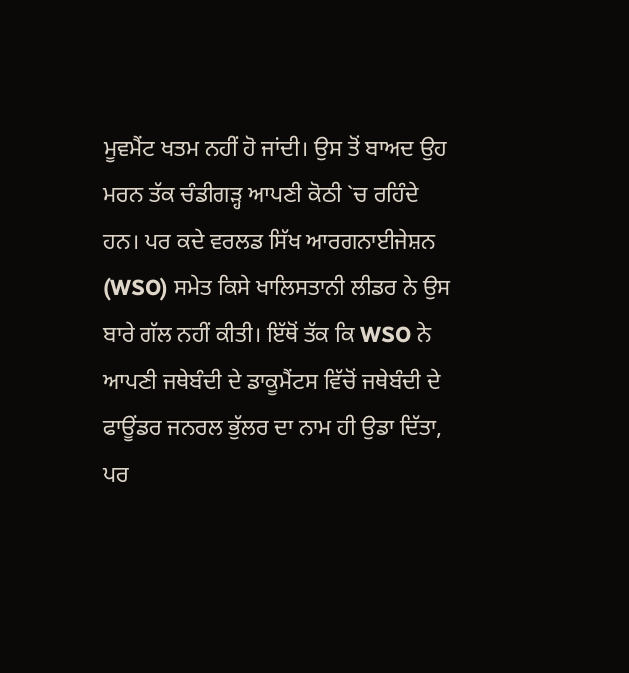ਮੂਵਮੈਂਟ ਖਤਮ ਨਹੀਂ ਹੋ ਜਾਂਦੀ। ਉਸ ਤੋਂ ਬਾਅਦ ਉਹ ਮਰਨ ਤੱਕ ਚੰਡੀਗੜ੍ਹ ਆਪਣੀ ਕੋਠੀ `ਚ ਰਹਿੰਦੇ ਹਨ। ਪਰ ਕਦੇ ਵਰਲਡ ਸਿੱਖ ਆਰਗਨਾਈਜੇਸ਼ਨ (WSO) ਸਮੇਤ ਕਿਸੇ ਖਾਲਿਸਤਾਨੀ ਲੀਡਰ ਨੇ ਉਸ ਬਾਰੇ ਗੱਲ ਨਹੀਂ ਕੀਤੀ। ਇੱਥੋਂ ਤੱਕ ਕਿ WSO ਨੇ ਆਪਣੀ ਜਥੇਬੰਦੀ ਦੇ ਡਾਕੂਮੈਂਟਸ ਵਿੱਚੋਂ ਜਥੇਬੰਦੀ ਦੇ ਫਾਊਂਡਰ ਜਨਰਲ ਭੁੱਲਰ ਦਾ ਨਾਮ ਹੀ ਉਡਾ ਦਿੱਤਾ, ਪਰ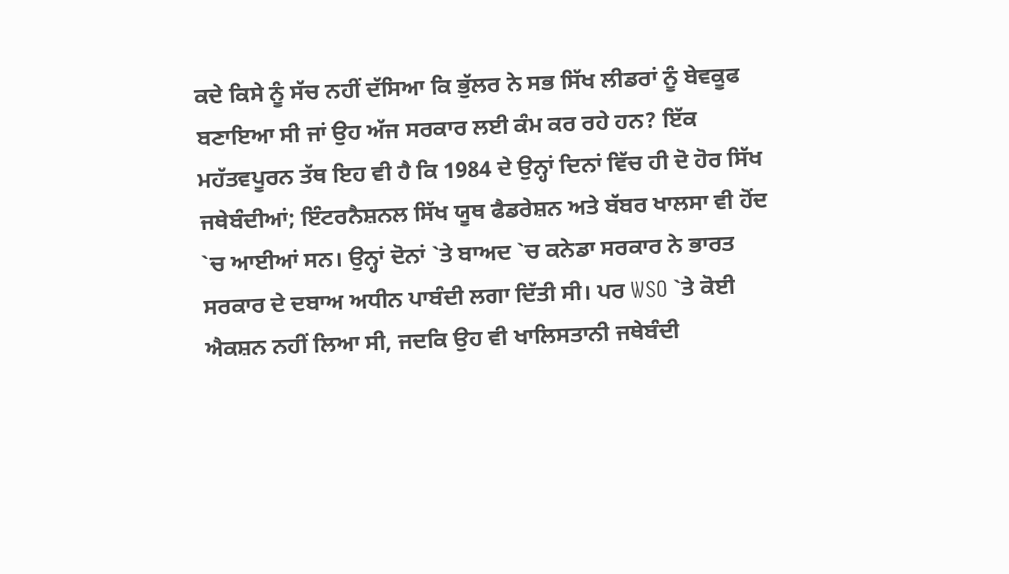ਕਦੇ ਕਿਸੇ ਨੂੰ ਸੱਚ ਨਹੀਂ ਦੱਸਿਆ ਕਿ ਭੁੱਲਰ ਨੇ ਸਭ ਸਿੱਖ ਲੀਡਰਾਂ ਨੂੰ ਬੇਵਕੂਫ ਬਣਾਇਆ ਸੀ ਜਾਂ ਉਹ ਅੱਜ ਸਰਕਾਰ ਲਈ ਕੰਮ ਕਰ ਰਹੇ ਹਨ? ਇੱਕ ਮਹੱਤਵਪੂਰਨ ਤੱਥ ਇਹ ਵੀ ਹੈ ਕਿ 1984 ਦੇ ਉਨ੍ਹਾਂ ਦਿਨਾਂ ਵਿੱਚ ਹੀ ਦੋ ਹੋਰ ਸਿੱਖ ਜਥੇਬੰਦੀਆਂ; ਇੰਟਰਨੈਸ਼ਨਲ ਸਿੱਖ ਯੂਥ ਫੈਡਰੇਸ਼ਨ ਅਤੇ ਬੱਬਰ ਖਾਲਸਾ ਵੀ ਹੋਂਦ `ਚ ਆਈਆਂ ਸਨ। ਉਨ੍ਹਾਂ ਦੋਨਾਂ `ਤੇ ਬਾਅਦ `ਚ ਕਨੇਡਾ ਸਰਕਾਰ ਨੇ ਭਾਰਤ ਸਰਕਾਰ ਦੇ ਦਬਾਅ ਅਧੀਨ ਪਾਬੰਦੀ ਲਗਾ ਦਿੱਤੀ ਸੀ। ਪਰ WSO `ਤੇ ਕੋਈ ਐਕਸ਼ਨ ਨਹੀਂ ਲਿਆ ਸੀ, ਜਦਕਿ ਉਹ ਵੀ ਖਾਲਿਸਤਾਨੀ ਜਥੇਬੰਦੀ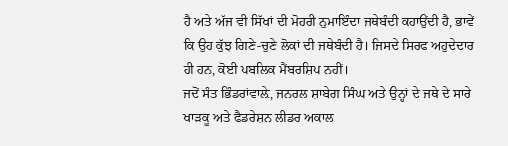ਹੈ ਅਤੇ ਅੱਜ ਵੀ ਸਿੱਖਾਂ ਦੀ ਮੋਹਰੀ ਨੁਮਾਇੰਦਾ ਜਥੇਬੰਦੀ ਕਹਾਉਂਦੀ ਹੈ, ਭਾਵੇਂ ਕਿ ਉਹ ਕੁੱਝ ਗਿਣੇ-ਚੁਣੇ ਲੋਕਾਂ ਦੀ ਜਥੇਬੰਦੀ ਹੈ। ਜਿਸਦੇ ਸਿਰਫ ਅਹੁਦੇਦਾਰ ਹੀ ਹਨ, ਕੋਈ ਪਬਲਿਕ ਮੈਂਬਰਸ਼ਿਪ ਨਹੀਂ।
ਜਦੋਂ ਸੰਤ ਭਿੰਡਰਾਂਵਾਲ਼ੇ, ਜਨਰਲ ਸ਼ਾਬੇਗ ਸਿੰਘ ਅਤੇ ਉਨ੍ਹਾਂ ਦੇ ਜਥੇ ਦੇ ਸਾਰੇ ਖਾੜਕੂ ਅਤੇ ਫੈਡਰੇਸ਼ਨ ਲੀਡਰ ਅਕਾਲ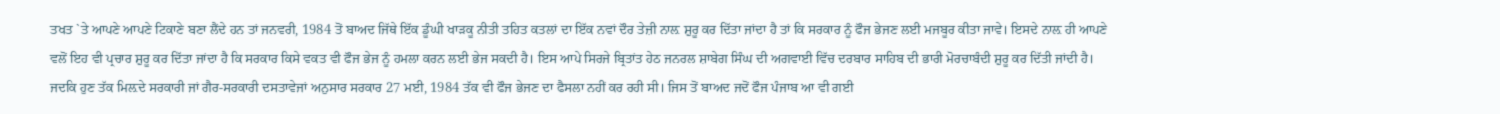ਤਖਤ `ਤੇ ਆਪਣੇ ਆਪਣੇ ਟਿਕਾਣੇ ਬਣਾ ਲੈਂਦੇ ਹਨ ਤਾਂ ਜਨਵਰੀ, 1984 ਤੋਂ ਬਾਅਦ ਜਿੱਥੇ ਇੱਕ ਡੂੰਘੀ ਖਾੜਕੂ ਨੀਤੀ ਤਹਿਤ ਕਤਲਾਂ ਦਾ ਇੱਕ ਨਵਾਂ ਦੌਰ ਤੇਜ਼ੀ ਨਾਲ਼ ਸ਼ੁਰੂ ਕਰ ਦਿੱਤਾ ਜਾਂਦਾ ਹੈ ਤਾਂ ਕਿ ਸਰਕਾਰ ਨੂੰ ਫੌਜ ਭੇਜਣ ਲਈ ਮਜਬੂਰ ਕੀਤਾ ਜਾਵੇ। ਇਸਦੇ ਨਾਲ਼ ਹੀ ਆਪਣੇ ਵਲੋਂ ਇਹ ਵੀ ਪ੍ਰਚਾਰ ਸ਼ੁਰੂ ਕਰ ਦਿੱਤਾ ਜਾਂਦਾ ਹੈ ਕਿ ਸਰਕਾਰ ਕਿਸੇ ਵਕਤ ਵੀ ਫੌਜ ਭੇਜ ਨੂੰ ਹਮਲਾ ਕਰਨ ਲਈ ਭੇਜ ਸਕਦੀ ਹੈ। ਇਸ ਆਪੇ ਸਿਰਜੇ ਬ੍ਰਿਤਾਂਤ ਹੇਠ ਜਨਰਲ ਸ਼ਾਬੇਗ ਸਿੰਘ ਦੀ ਅਗਵਾਈ ਵਿੱਚ ਦਰਬਾਰ ਸਾਹਿਬ ਦੀ ਭਾਰੀ ਮੋਰਚਾਬੰਦੀ ਸ਼ੁਰੂ ਕਰ ਦਿੱਤੀ ਜਾਂਦੀ ਹੈ। ਜਦਕਿ ਹੁਣ ਤੱਕ ਮਿਲ਼ਦੇ ਸਰਕਾਰੀ ਜਾਂ ਗੈਰ-ਸਰਕਾਰੀ ਦਸਤਾਵੇਜਾਂ ਅਨੁਸਾਰ ਸਰਕਾਰ 27 ਮਈ, 1984 ਤੱਕ ਵੀ ਫੌਜ ਭੇਜਣ ਦਾ ਫੈਸਲਾ ਨਹੀਂ ਕਰ ਰਹੀ ਸੀ। ਜਿਸ ਤੋਂ ਬਾਅਦ ਜਦੋਂ ਫੌਜ ਪੰਜਾਬ ਆ ਵੀ ਗਈ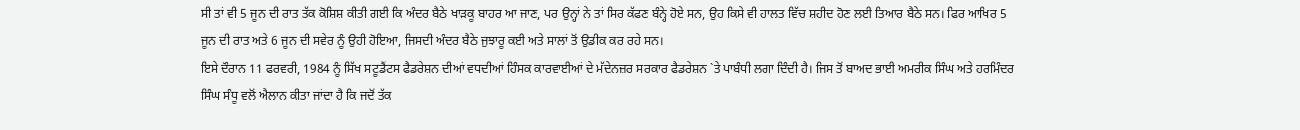ਸੀ ਤਾਂ ਵੀ 5 ਜੂਨ ਦੀ ਰਾਤ ਤੱਕ ਕੋਸ਼ਿਸ਼ ਕੀਤੀ ਗਈ ਕਿ ਅੰਦਰ ਬੈਠੇ ਖਾੜਕੂ ਬਾਹਰ ਆ ਜਾਣ, ਪਰ ਉਨ੍ਹਾਂ ਨੇ ਤਾਂ ਸਿਰ ਕੱਫਣ ਬੰਨ੍ਹੇ ਹੋਏ ਸਨ, ਉਹ ਕਿਸੇ ਵੀ ਹਾਲਤ ਵਿੱਚ ਸ਼ਹੀਦ ਹੋਣ ਲਈ ਤਿਆਰ ਬੈਠੇ ਸਨ। ਫਿਰ ਆਖਿਰ 5 ਜੂਨ ਦੀ ਰਾਤ ਅਤੇ 6 ਜੂਨ ਦੀ ਸਵੇਰ ਨੂੰ ਉਹੀ ਹੋਇਆ, ਜਿਸਦੀ ਅੰਦਰ ਬੈਠੇ ਜੁਝਾਰੂ ਕਈ ਅਤੇ ਸਾਲਾਂ ਤੋਂ ਉਡੀਕ ਕਰ ਰਹੇ ਸਨ।
ਇਸੇ ਦੌਰਾਨ 11 ਫਰਵਰੀ, 1984 ਨੂੰ ਸਿੱਖ ਸਟੂਡੈਂਟਸ ਫੈਡਰੇਸ਼ਨ ਦੀਆਂ ਵਧਦੀਆਂ ਹਿੰਸਕ ਕਾਰਵਾਈਆਂ ਦੇ ਮੱਦੇਨਜ਼ਰ ਸਰਕਾਰ ਫੈਡਰੇਸ਼ਨ `ਤੇ ਪਾਬੰਧੀ ਲਗਾ ਦਿੰਦੀ ਹੈ। ਜਿਸ ਤੋਂ ਬਾਅਦ ਭਾਈ ਅਮਰੀਕ ਸਿੰਘ ਅਤੇ ਹਰਮਿੰਦਰ ਸਿੰਘ ਸੰਧੂ ਵਲੋਂ ਐਲਾਨ ਕੀਤਾ ਜਾਂਦਾ ਹੈ ਕਿ ਜਦੋਂ ਤੱਕ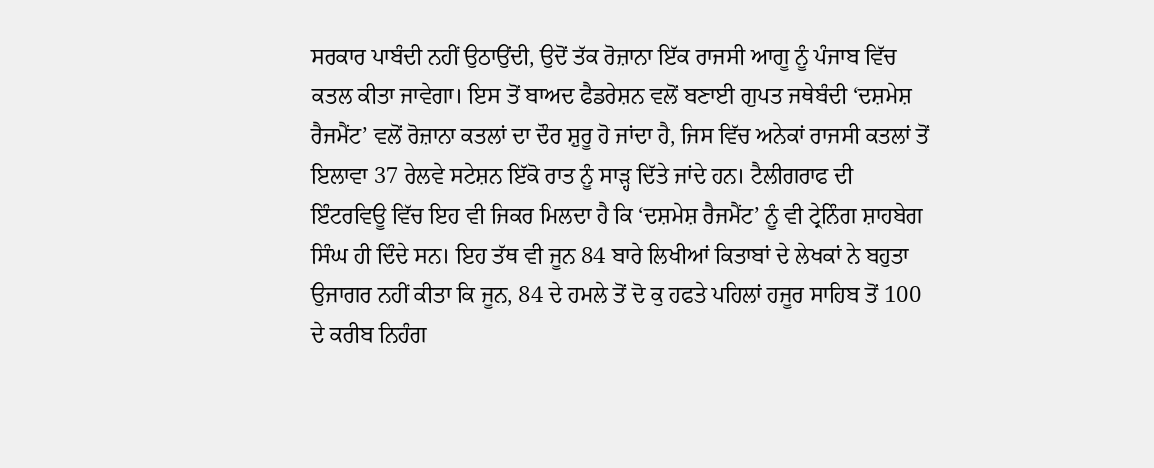ਸਰਕਾਰ ਪਾਬੰਦੀ ਨਹੀਂ ਉਠਾਉਂਦੀ, ਉਦੋਂ ਤੱਕ ਰੋਜ਼ਾਨਾ ਇੱਕ ਰਾਜਸੀ ਆਗੂ ਨੂੰ ਪੰਜਾਬ ਵਿੱਚ ਕਤਲ ਕੀਤਾ ਜਾਵੇਗਾ। ਇਸ ਤੋਂ ਬਾਅਦ ਫੈਡਰੇਸ਼ਨ ਵਲੋਂ ਬਣਾਈ ਗੁਪਤ ਜਥੇਬੰਦੀ ‘ਦਸ਼ਮੇਸ਼ ਰੈਜਮੈਂਟ’ ਵਲੋਂ ਰੋਜ਼ਾਨਾ ਕਤਲਾਂ ਦਾ ਦੌਰ ਸ਼ੁਰੂ ਹੋ ਜਾਂਦਾ ਹੈ, ਜਿਸ ਵਿੱਚ ਅਨੇਕਾਂ ਰਾਜਸੀ ਕਤਲਾਂ ਤੋਂ ਇਲਾਵਾ 37 ਰੇਲਵੇ ਸਟੇਸ਼ਨ ਇੱਕੋ ਰਾਤ ਨੂੰ ਸਾੜ੍ਹ ਦਿੱਤੇ ਜਾਂਦੇ ਹਨ। ਟੈਲੀਗਰਾਫ ਦੀ ਇੰਟਰਵਿਊ ਵਿੱਚ ਇਹ ਵੀ ਜਿਕਰ ਮਿਲਦਾ ਹੈ ਕਿ ‘ਦਸ਼ਮੇਸ਼ ਰੈਜਮੈਂਟ’ ਨੂੰ ਵੀ ਟ੍ਰੇਨਿੰਗ ਸ਼ਾਹਬੇਗ ਸਿੰਘ ਹੀ ਦਿੰਦੇ ਸਨ। ਇਹ ਤੱਥ ਵੀ ਜੂਨ 84 ਬਾਰੇ ਲਿਖੀਆਂ ਕਿਤਾਬਾਂ ਦੇ ਲੇਖਕਾਂ ਨੇ ਬਹੁਤਾ ਉਜਾਗਰ ਨਹੀਂ ਕੀਤਾ ਕਿ ਜੂਨ, 84 ਦੇ ਹਮਲੇ ਤੋਂ ਦੋ ਕੁ ਹਫਤੇ ਪਹਿਲਾਂ ਹਜੂਰ ਸਾਹਿਬ ਤੋਂ 100 ਦੇ ਕਰੀਬ ਨਿਹੰਗ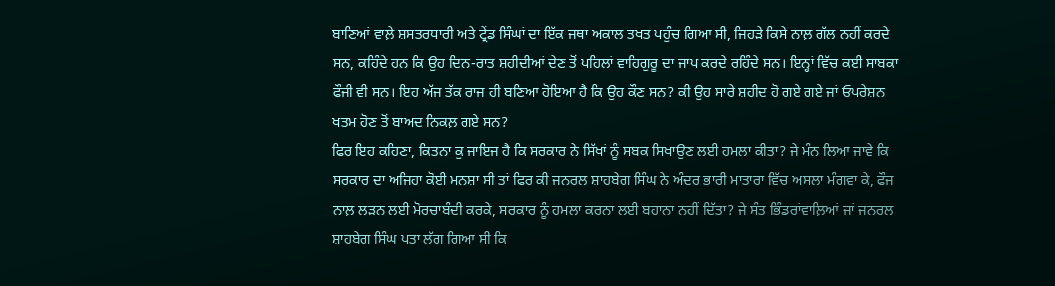ਬਾਣਿਆਂ ਵਾਲ਼ੇ ਸ਼ਸਤਰਧਾਰੀ ਅਤੇ ਟ੍ਰੇਂਡ ਸਿੰਘਾਂ ਦਾ ਇੱਕ ਜਥਾ ਅਕਾਲ ਤਖਤ ਪਹੁੰਚ ਗਿਆ ਸੀ, ਜਿਹੜੇ ਕਿਸੇ ਨਾਲ਼ ਗੱਲ ਨਹੀਂ ਕਰਦੇ ਸਨ, ਕਹਿੰਦੇ ਹਨ ਕਿ ਉਹ ਦਿਨ-ਰਾਤ ਸ਼ਹੀਦੀਆਂ ਦੇਣ ਤੋਂ ਪਹਿਲਾਂ ਵਾਹਿਗੁਰੂ ਦਾ ਜਾਪ ਕਰਦੇ ਰਹਿੰਦੇ ਸਨ। ਇਨ੍ਹਾਂ ਵਿੱਚ ਕਈ ਸਾਬਕਾ ਫੌਜੀ ਵੀ ਸਨ। ਇਹ ਅੱਜ ਤੱਕ ਰਾਜ ਹੀ ਬਣਿਆ ਹੋਇਆ ਹੈ ਕਿ ਉਹ ਕੌਣ ਸਨ? ਕੀ ਉਹ ਸਾਰੇ ਸ਼ਹੀਦ ਹੋ ਗਏ ਗਏ ਜਾਂ ਓਪਰੇਸ਼ਨ ਖਤਮ ਹੋਣ ਤੋਂ ਬਾਅਦ ਨਿਕਲ਼ ਗਏ ਸਨ?
ਫਿਰ ਇਹ ਕਹਿਣਾ, ਕਿਤਨਾ ਕੁ ਜਾਇਜ ਹੈ ਕਿ ਸਰਕਾਰ ਨੇ ਸਿੱਖਾਂ ਨੂੰ ਸਬਕ ਸਿਖਾਉਣ ਲਈ ਹਮਲਾ ਕੀਤਾ? ਜੇ ਮੰਨ ਲਿਆ ਜਾਵੇ ਕਿ ਸਰਕਾਰ ਦਾ ਅਜਿਹਾ ਕੋਈ ਮਨਸ਼ਾ ਸੀ ਤਾਂ ਫਿਰ ਕੀ ਜਨਰਲ ਸ਼ਾਹਬੇਗ ਸਿੰਘ ਨੇ ਅੰਦਰ ਭਾਰੀ ਮਾਤਾਰਾ ਵਿੱਚ ਅਸਲਾ ਮੰਗਵਾ ਕੇ, ਫੌਜ ਨਾਲ਼ ਲੜਨ ਲਈ ਮੋਰਚਾਬੰਦੀ ਕਰਕੇ, ਸਰਕਾਰ ਨੂੰ ਹਮਲਾ ਕਰਨਾ ਲਈ ਬਹਾਨਾ ਨਹੀਂ ਦਿੱਤਾ? ਜੇ ਸੰਤ ਭਿੰਡਰਾਂਵਾਲ਼ਿਆਂ ਜਾਂ ਜਨਰਲ ਸ਼ਾਹਬੇਗ ਸਿੰਘ ਪਤਾ ਲੱਗ ਗਿਆ ਸੀ ਕਿ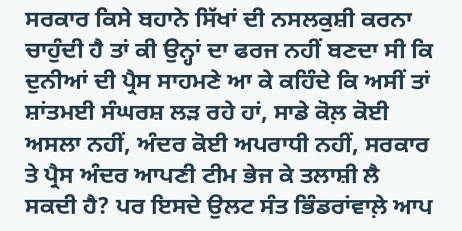ਸਰਕਾਰ ਕਿਸੇ ਬਹਾਨੇ ਸਿੱਖਾਂ ਦੀ ਨਸਲਕੁਸ਼ੀ ਕਰਨਾ ਚਾਹੁੰਦੀ ਹੈ ਤਾਂ ਕੀ ਉਨ੍ਹਾਂ ਦਾ ਫਰਜ ਨਹੀਂ ਬਣਦਾ ਸੀ ਕਿ ਦੁਨੀਆਂ ਦੀ ਪ੍ਰੈਸ ਸਾਹਮਣੇ ਆ ਕੇ ਕਹਿੰਦੇ ਕਿ ਅਸੀਂ ਤਾਂ ਸ਼ਾਂਤਮਈ ਸੰਘਰਸ਼ ਲੜ ਰਹੇ ਹਾਂ, ਸਾਡੇ ਕੋਲ਼ ਕੋਈ ਅਸਲਾ ਨਹੀਂ, ਅੰਦਰ ਕੋਈ ਅਪਰਾਧੀ ਨਹੀਂ, ਸਰਕਾਰ ਤੇ ਪ੍ਰੈਸ ਅੰਦਰ ਆਪਣੀ ਟੀਮ ਭੇਜ ਕੇ ਤਲਾਸ਼ੀ ਲੈ ਸਕਦੀ ਹੈ? ਪਰ ਇਸਦੇ ਉਲਟ ਸੰਤ ਭਿੰਡਰਾਂਵਾਲ਼ੇ ਆਪ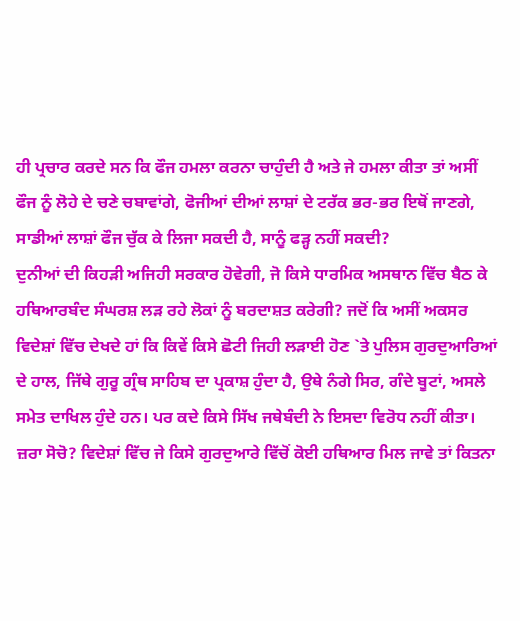ਹੀ ਪ੍ਰਚਾਰ ਕਰਦੇ ਸਨ ਕਿ ਫੌਜ ਹਮਲਾ ਕਰਨਾ ਚਾਹੁੰਦੀ ਹੈ ਅਤੇ ਜੇ ਹਮਲਾ ਕੀਤਾ ਤਾਂ ਅਸੀਂ ਫੌਜ ਨੂੰ ਲੋਹੇ ਦੇ ਚਣੇ ਚਬਾਵਾਂਗੇ, ਫੋਜੀਆਂ ਦੀਆਂ ਲਾਸ਼ਾਂ ਦੇ ਟਰੱਕ ਭਰ-ਭਰ ਇਥੋਂ ਜਾਣਗੇ, ਸਾਡੀਆਂ ਲਾਸ਼ਾਂ ਫੌਜ ਚੁੱਕ ਕੇ ਲਿਜਾ ਸਕਦੀ ਹੈ, ਸਾਨੂੰ ਫੜ੍ਹ ਨਹੀਂ ਸਕਦੀ?
ਦੁਨੀਆਂ ਦੀ ਕਿਹੜੀ ਅਜਿਹੀ ਸਰਕਾਰ ਹੋਵੇਗੀ, ਜੋ ਕਿਸੇ ਧਾਰਮਿਕ ਅਸਥਾਨ ਵਿੱਚ ਬੈਠ ਕੇ ਹਥਿਆਰਬੰਦ ਸੰਘਰਸ਼ ਲੜ ਰਹੇ ਲੋਕਾਂ ਨੂੰ ਬਰਦਾਸ਼ਤ ਕਰੇਗੀ? ਜਦੋਂ ਕਿ ਅਸੀਂ ਅਕਸਰ ਵਿਦੇਸ਼ਾਂ ਵਿੱਚ ਦੇਖਦੇ ਹਾਂ ਕਿ ਕਿਵੇਂ ਕਿਸੇ ਛੋਟੀ ਜਿਹੀ ਲੜਾਈ ਹੋਣ `ਤੇ ਪੁਲਿਸ ਗੁਰਦੁਆਰਿਆਂ ਦੇ ਹਾਲ, ਜਿੱਥੇ ਗੁਰੂ ਗ੍ਰੰਥ ਸਾਹਿਬ ਦਾ ਪ੍ਰਕਾਸ਼ ਹੁੰਦਾ ਹੈ, ਉਥੇ ਨੰਗੇ ਸਿਰ, ਗੰਦੇ ਬੂਟਾਂ, ਅਸਲੇ ਸਮੇਤ ਦਾਖਿਲ ਹੁੰਦੇ ਹਨ। ਪਰ ਕਦੇ ਕਿਸੇ ਸਿੱਖ ਜਥੇਬੰਦੀ ਨੇ ਇਸਦਾ ਵਿਰੋਧ ਨਹੀਂ ਕੀਤਾ। ਜ਼ਰਾ ਸੋਚੋ? ਵਿਦੇਸ਼ਾਂ ਵਿੱਚ ਜੇ ਕਿਸੇ ਗੁਰਦੁਆਰੇ ਵਿੱਚੋਂ ਕੋਈ ਹਥਿਆਰ ਮਿਲ ਜਾਵੇ ਤਾਂ ਕਿਤਨਾ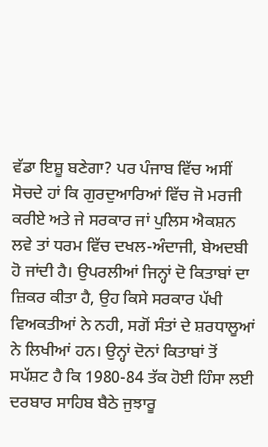ਵੱਡਾ ਇਸ਼ੂ ਬਣੇਗਾ? ਪਰ ਪੰਜਾਬ ਵਿੱਚ ਅਸੀਂ ਸੋਚਦੇ ਹਾਂ ਕਿ ਗੁਰਦੁਆਰਿਆਂ ਵਿੱਚ ਜੋ ਮਰਜੀ ਕਰੀਏ ਅਤੇ ਜੇ ਸਰਕਾਰ ਜਾਂ ਪੁਲਿਸ ਐਕਸ਼ਨ ਲਵੇ ਤਾਂ ਧਰਮ ਵਿੱਚ ਦਖਲ-ਅੰਦਾਜੀ, ਬੇਅਦਬੀ ਹੋ ਜਾਂਦੀ ਹੈ। ਉਪਰਲੀਆਂ ਜਿਨ੍ਹਾਂ ਦੋ ਕਿਤਾਬਾਂ ਦਾ ਜ਼ਿਕਰ ਕੀਤਾ ਹੈ, ਉਹ ਕਿਸੇ ਸਰਕਾਰ ਪੱਖੀ ਵਿਅਕਤੀਆਂ ਨੇ ਨਹੀ, ਸਗੋਂ ਸੰਤਾਂ ਦੇ ਸ਼ਰਧਾਲੂਆਂ ਨੇ ਲਿਖੀਆਂ ਹਨ। ਉਨ੍ਹਾਂ ਦੋਨਾਂ ਕਿਤਾਬਾਂ ਤੋਂ ਸਪੱਸ਼ਟ ਹੈ ਕਿ 1980-84 ਤੱਕ ਹੋਈ ਹਿੰਸਾ ਲਈ ਦਰਬਾਰ ਸਾਹਿਬ ਬੈਠੇ ਜੁਝਾਰੂ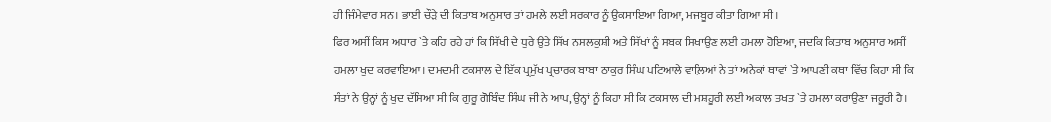ਹੀ ਜਿੰਮੇਵਾਰ ਸਨ। ਭਾਈ ਚੌੜੇ ਦੀ ਕਿਤਾਬ ਅਨੁਸਾਰ ਤਾਂ ਹਮਲੇ ਲਈ ਸਰਕਾਰ ਨੂੰ ਉਕਸਾਇਆ ਗਿਆ, ਮਜਬੂਰ ਕੀਤਾ ਗਿਆ ਸੀ।
ਫਿਰ ਅਸੀਂ ਕਿਸ ਅਧਾਰ `ਤੇ ਕਹਿ ਰਹੇ ਹਾਂ ਕਿ ਸਿੱਖੀ ਦੇ ਧੁਰੇ ਉਤੇ ਸਿੱਖ ਨਸਲਕੁਸ਼ੀ ਅਤੇ ਸਿੱਖਾਂ ਨੂੰ ਸਬਕ ਸਿਖਾਉਣ ਲਈ ਹਮਲਾ ਹੋਇਆ, ਜਦਕਿ ਕਿਤਾਬ ਅਨੁਸਾਰ ਅਸੀਂ ਹਮਲਾ ਖੁਦ ਕਰਵਾਇਆ। ਦਮਦਮੀ ਟਕਸਾਲ ਦੇ ਇੱਕ ਪ੍ਰਮੁੱਖ ਪ੍ਰਚਾਰਕ ਬਾਬਾ ਠਾਕੁਰ ਸਿੰਘ ਪਟਿਆਲੇ ਵਾਲ਼ਿਆਂ ਨੇ ਤਾਂ ਅਨੇਕਾਂ ਥਾਵਾਂ `ਤੇ ਆਪਣੀ ਕਥਾ ਵਿੱਚ ਕਿਹਾ ਸੀ ਕਿ ਸੰਤਾਂ ਨੇ ਉਨ੍ਹਾਂ ਨੂੰ ਖੁਦ ਦੱਸਿਆ ਸੀ ਕਿ ਗੁਰੂ ਗੋਬਿੰਦ ਸਿੰਘ ਜੀ ਨੇ ਆਪ, ਉਨ੍ਹਾਂ ਨੂੰ ਕਿਹਾ ਸੀ ਕਿ ਟਕਸਾਲ ਦੀ ਮਸ਼ਹੂਰੀ ਲਈ ਅਕਾਲ ਤਖਤ `ਤੇ ਹਮਲਾ ਕਰਾਉਣਾ ਜਰੂਰੀ ਹੈ।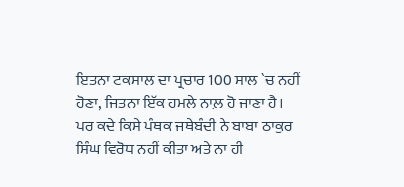ਇਤਨਾ ਟਕਸਾਲ ਦਾ ਪ੍ਰਚਾਰ 100 ਸਾਲ `ਚ ਨਹੀਂ ਹੋਣਾ, ਜਿਤਨਾ ਇੱਕ ਹਮਲੇ ਨਾਲ਼ ਹੋ ਜਾਣਾ ਹੈ। ਪਰ ਕਦੇ ਕਿਸੇ ਪੰਥਕ ਜਥੇਬੰਦੀ ਨੇ ਬਾਬਾ ਠਾਕੁਰ ਸਿੰਘ ਵਿਰੋਧ ਨਹੀਂ ਕੀਤਾ ਅਤੇ ਨਾ ਹੀ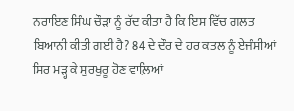ਨਰਾਇਣ ਸਿੰਘ ਚੌੜਾ ਨੂੰ ਰੱਦ ਕੀਤਾ ਹੈ ਕਿ ਇਸ ਵਿੱਚ ਗਲਤ ਬਿਆਨੀ ਕੀਤੀ ਗਈ ਹੈ? 84 ਦੇ ਦੌਰ ਦੇ ਹਰ ਕਤਲ ਨੂੰ ਏਜੰਸੀਆਂ ਸਿਰ ਮੜ੍ਹ ਕੇ ਸੁਰਖੁਰੂ ਹੋਣ ਵਾਲ਼ਿਆਂ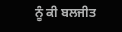ਨੂੰ ਕੀ ਬਲਜੀਤ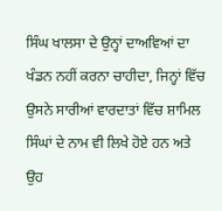ਸਿੰਘ ਖਾਲਸਾ ਦੇ ਉਨ੍ਹਾਂ ਦਾਅਵਿਆਂ ਦਾ ਖੰਡਨ ਨਹੀਂ ਕਰਨਾ ਚਾਹੀਦਾ, ਜਿਨ੍ਹਾਂ ਵਿੱਚ ਉਸਨੇ ਸਾਰੀਆਂ ਵਾਰਦਾਤਾਂ ਵਿੱਚ ਸ਼ਾਮਿਲ ਸਿੰਘਾਂ ਦੇ ਨਾਮ ਵੀ ਲਿਖੇ ਹੋਏ ਹਨ ਅਤੇ ਉਹ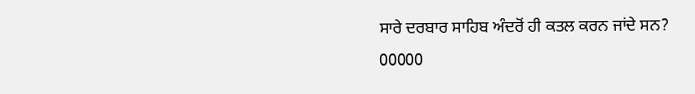ਸਾਰੇ ਦਰਬਾਰ ਸਾਹਿਬ ਅੰਦਰੋਂ ਹੀ ਕਤਲ ਕਰਨ ਜਾਂਦੇ ਸਨ?
00000